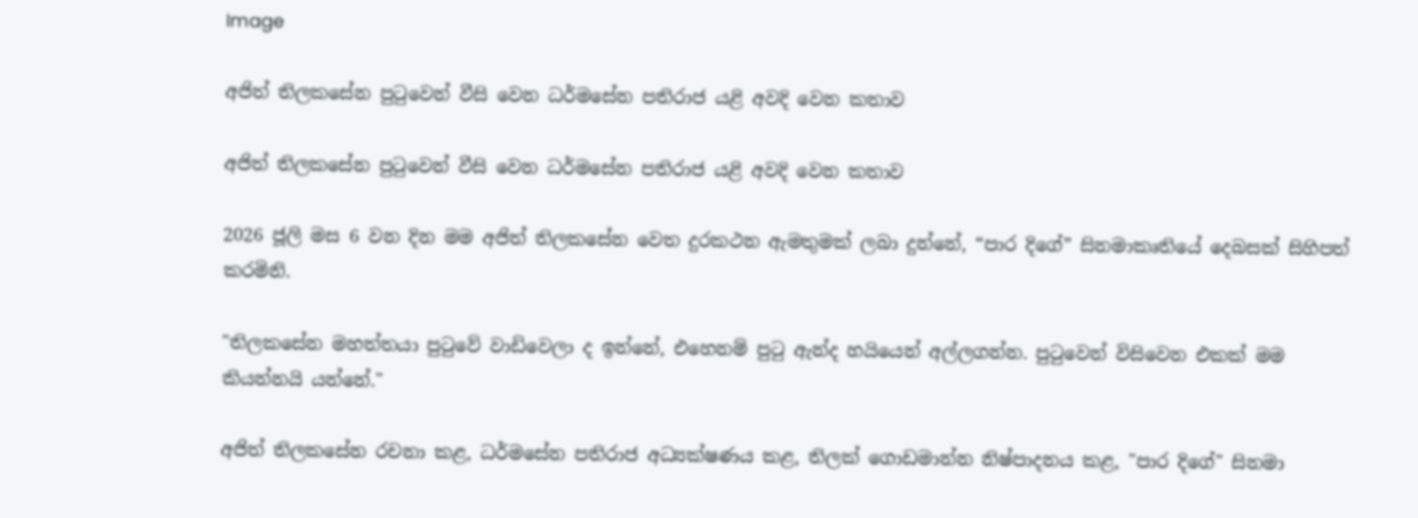Image

අජිත් තිලකසේන පුටුවෙන් වීසි වෙන ධර්මසේන පතිරාජ යළි අවදි වෙන කතාව

අජිත් තිලකසේන පුටුවෙන් වීසි වෙන ධර්මසේන පතිරාජ යළි අවදි වෙන කතාව

2026 ජූලි මස 6 වන දින මම අජිත් තිලකසේන වෙත දුරකථන ඇමතුමක් ලබා දුන්නේ, “පාර දිගේ” සිනමාකෘතියේ දෙබසක් සිහිපත් කරමිනි.

"තිලකසේන මහත්තයා පුටුවේ වාඩිවෙලා ද ඉන්නේ, එහෙනම් පුටු ඇන්ද හයියෙන් අල්ලගන්න. පුටුවෙන් විසිවෙන එකක් මම කියන්නයි යන්නේ."

අජිත් තිලකසේන රචනා කළ, ධර්මසේන පතිරාජ අධ්‍යක්ෂණය කළ, තිලක් ගොඩමාන්න නිෂ්පාදනය කළ, "පාර දිගේ" සිනමා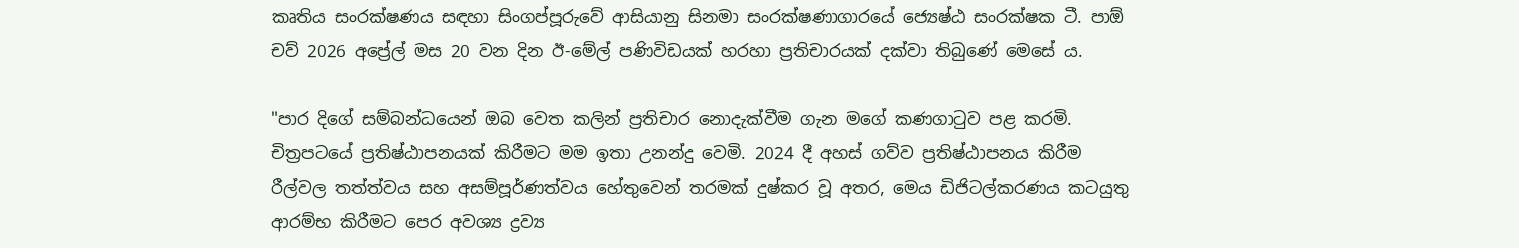කෘතිය සංරක්ෂණය සඳහා සිංගප්පූරුවේ ආසියානු සිනමා සංරක්ෂණාගාරයේ ජ්‍යෙෂ්ඨ සංරක්ෂක ටී. පාඕ චව් 2026 අප්‍රේල් මස 20 වන දින ඊ-මේල් පණිවිඩයක් හරහා ප්‍රතිචාරයක් දක්වා තිබුණේ මෙසේ ය.

"පාර දිගේ සම්බන්ධයෙන් ඔබ වෙත කලින් ප්‍රතිචාර නොදැක්වීම ගැන මගේ කණගාටුව පළ කරමි. චිත්‍රපටයේ ප්‍රතිෂ්ඨාපනයක් කිරීමට මම ඉතා උනන්දු වෙමි. 2024 දී අහස් ගව්ව ප්‍රතිෂ්ඨාපනය කිරීම රීල්වල තත්ත්වය සහ අසම්පූර්ණත්වය හේතුවෙන් තරමක් දුෂ්කර වූ අතර, මෙය ඩිජිටල්කරණය කටයුතු ආරම්භ කිරීමට පෙර අවශ්‍ය ද්‍රව්‍ය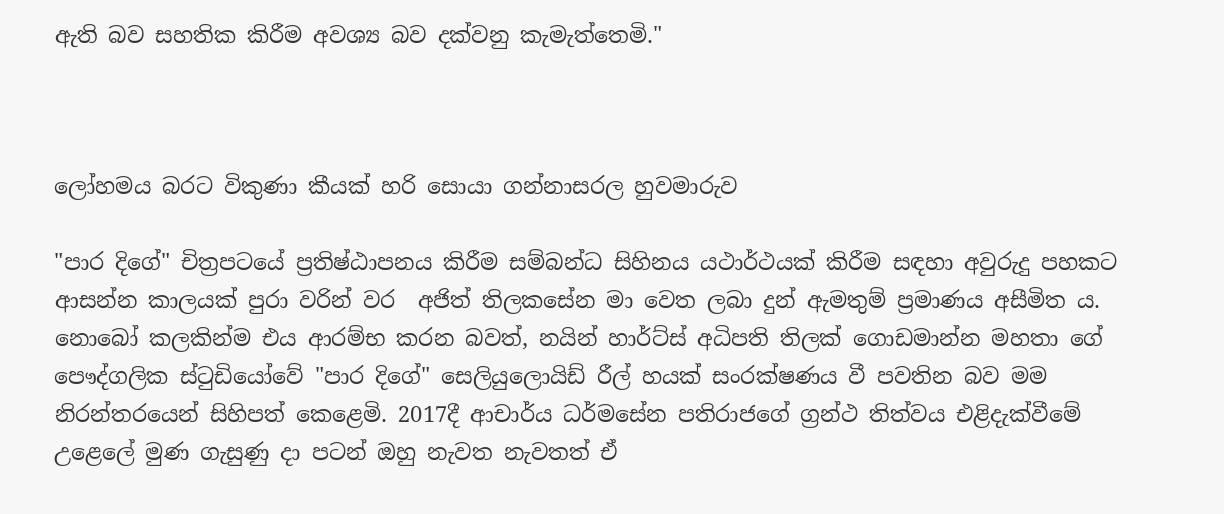ඇති බව සහතික කිරීම අවශ්‍ය බව දක්වනු කැමැත්තෙමි."



ලෝහමය බරට විකුණා කීයක් හරි සොයා ගන්නාසරල හුවමාරුව

"පාර දිගේ" චිත්‍රපටයේ ප්‍රතිෂ්ඨාපනය කිරීම සම්බන්ධ සිහිනය යථාර්ථයක් කිරීම සඳහා අවුරුදු පහකට ආසන්න කාලයක් පුරා වරින් වර  අජිත් තිලකසේන මා වෙත ලබා දුන් ඇමතුම් ප්‍රමාණය අසීමිත ය. නොබෝ කලකින්ම එය ආරම්භ කරන බවත්, නයින් හාර්ට්ස් අධිපති තිලක් ගොඩමාන්න මහතා ගේ පෞද්ගලික ස්ටුඩියෝවේ "පාර දිගේ" සෙලියුලොයිඩ් රීල් හයක් සංරක්ෂණය වී පවතින බව මම නිරන්තරයෙන් සිහිපත් කෙළෙමි. 2017දී ආචාර්ය ධර්මසේන පතිරාජගේ ග්‍රන්ථ තිත්වය එළිදැක්වීමේ උළෙලේ මුණ ගැසුණු දා පටන් ඔහු නැවත නැවතත් ඒ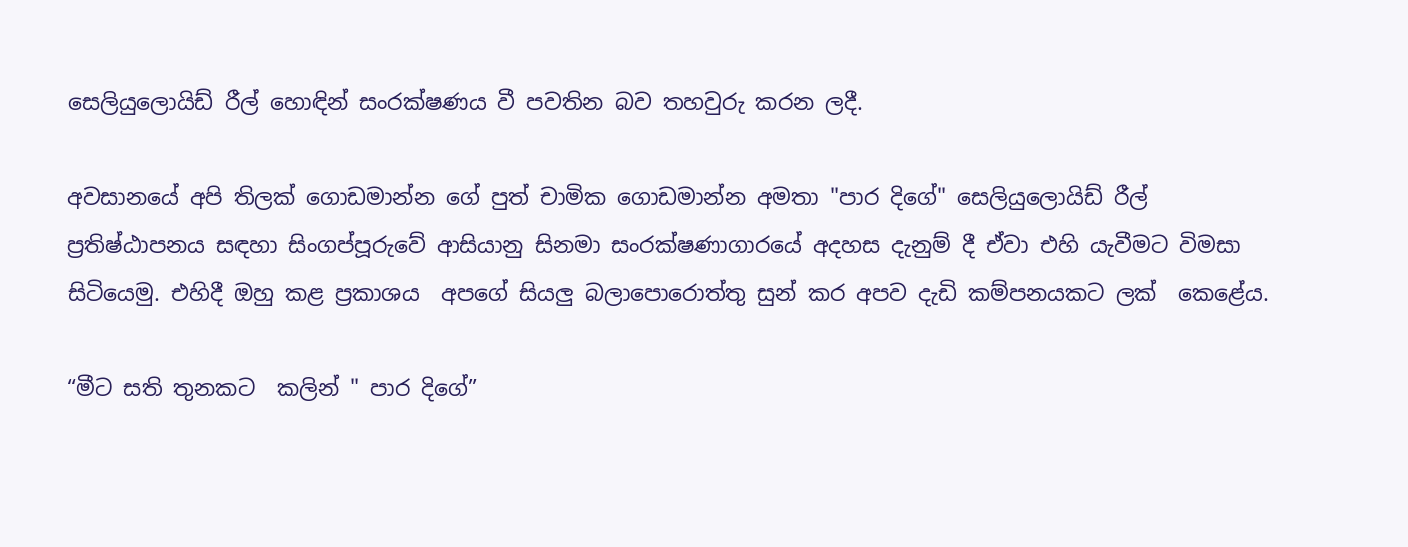සෙලියුලොයිඩ් රීල් හොඳින් සංරක්ෂණය වී පවතින බව තහවුරු කරන ලදී.

අවසානයේ අපි තිලක් ගොඩමාන්න ගේ පුත් චාමික ගොඩමාන්න අමතා "පාර දිගේ" සෙලියුලොයිඩ් රීල් ප්‍රතිෂ්ඨාපනය සඳහා සිංගප්පූරුවේ ආසියානු සිනමා සංරක්ෂණාගාරයේ අදහස දැනුම් දී ඒවා එහි යැවීමට විමසා සිටියෙමු. එහිදී ඔහු කළ ප්‍රකාශය  අපගේ සියලු බලාපොරොත්තු සුන් කර අපව දැඩි කම්පනයකට ලක්  කෙළේය.

“මීට සති තුනකට  කලින් " පාර දිගේ”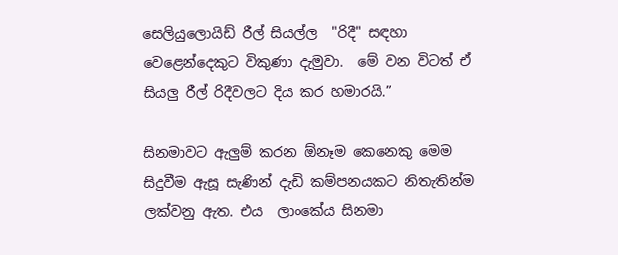සෙලියුලොයිඩ් රීල් සියල්ල  "රිදී" සඳහා වෙළෙන්දෙකුට විකුණා දැමුවා.  මේ වන විටත් ඒ සියලු රීල් රිදීවලට දිය කර හමාරයි.”

සිනමාවට ඇලුම් කරන ඕනෑම කෙනෙකු මෙම සිදුවීම ඇසූ සැණින් දැඩි කම්පනයකට නිතැතින්ම ලක්වනු ඇත. එය  ලාංකේය සිනමා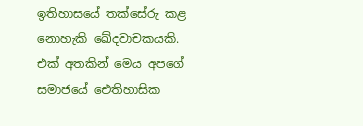ඉතිහාසයේ තක්සේරු කළ නොහැකි ඛේදවාචකයකි. එක් අතකින් මෙය අපගේ සමාජයේ ඓතිහාසික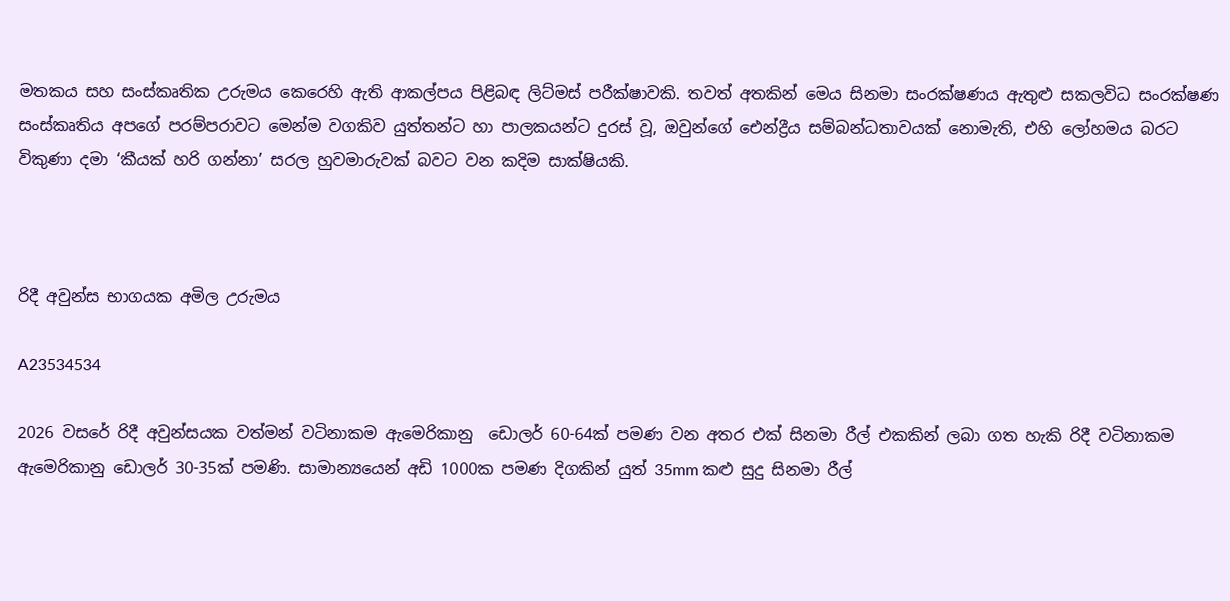මතකය සහ සංස්කෘතික උරුමය කෙරෙහි ඇති ආකල්පය පිළිබඳ ලිට්මස් පරීක්ෂාවකි. තවත් අතකින් මෙය සිනමා සංරක්ෂණය ඇතුළු සකලවිධ සංරක්ෂණ සංස්කෘතිය අපගේ පරම්පරාවට මෙන්ම වගකිව යුත්තන්ට හා පාලකයන්ට දුරස් වූ, ඔවුන්ගේ ඓන්ද්‍රීය සම්බන්ධතාවයක් නොමැති, එහි ලෝහමය බරට විකුණා දමා ‘කීයක් හරි ගන්නා’ සරල හුවමාරුවක් බවට වන කදිම සාක්ෂියකි.



රිදී අවුන්ස භාගයක අමිල උරුමය

A23534534

2026 වසරේ රිදී අවුන්සයක වත්මන් වටිනාකම ඇමෙරිකානු  ඩොලර් 60-64ක් පමණ වන අතර එක් සිනමා රීල් එකකින් ලබා ගත හැකි රිදී වටිනාකම ඇමෙරිකානු ඩොලර් 30-35ක් පමණි. සාමාන්‍යයෙන් අඩි 1000ක පමණ දිගකින් යුත් 35mm කළු සුදු සිනමා රීල්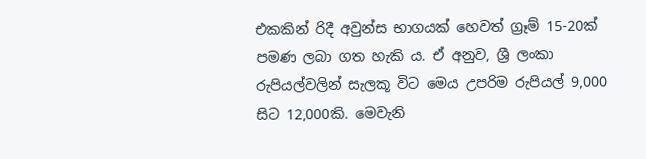එකකින් රිදී අවුන්ස භාගයක් හෙවත් ග්‍රෑම් 15-20ක් පමණ ලබා ගත හැකි ය. ඒ අනුව, ශ්‍රී ලංකා රුපියල්වලින් සැලකූ විට මෙය උපරිම රුපියල් 9,000 සිට 12,000කි. මෙවැනි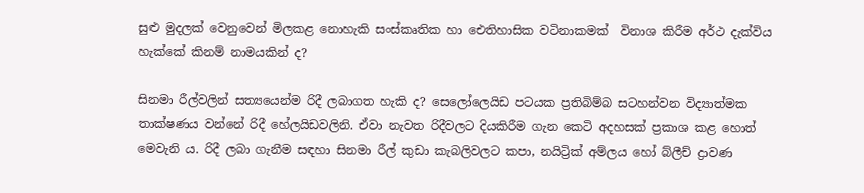සුළු මුදලක් වෙනුවෙන් මිලකළ නොහැකි සංස්කෘතික හා ඓතිහාසික වටිනාකමක්  විනාශ කිරීම අර්ථ දැක්විය හැක්කේ කිනම් නාමයකින් ද?

සිනමා රීල්වලින් සත්‍යයෙන්ම රිදී ලබාගත හැකි ද? සෙලෝලෙයිඩ පටයක ප්‍රතිබිම්බ සටහන්වන විද්‍යාත්මක තාක්ෂණය වන්නේ රිදී හේලයිඩවලිනි. ඒවා නැවත රිදීවලට දියකිරීම ගැන කෙටි අදහසක් ප්‍රකාශ කළ හොත්  මෙවැනි ය. රිදී ලබා ගැනීම සඳහා සිනමා රීල් කුඩා කැබලිවලට කපා, නයිට්‍රික් අම්ලය හෝ බ්ලීච් ද්‍රාවණ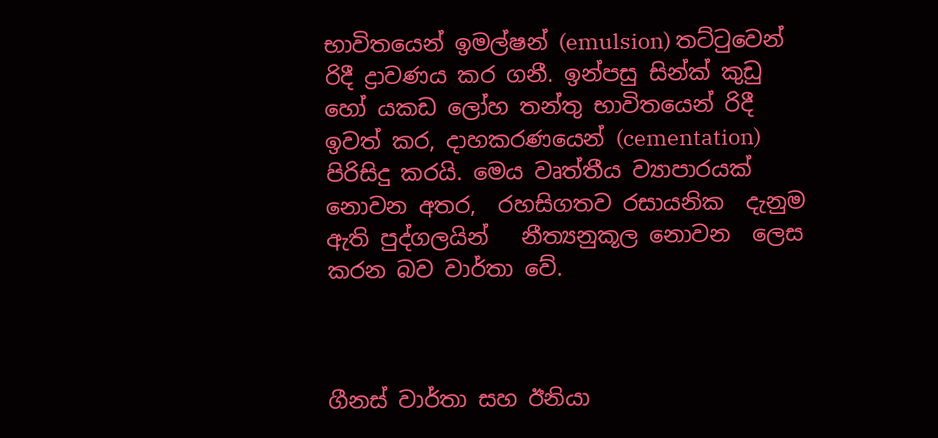භාවිතයෙන් ඉමල්ෂන් (emulsion) තට්ටුවෙන් රිදී ද්‍රාවණය කර ගනී. ඉන්පසු සින්ක් කුඩු හෝ යකඩ ලෝහ තන්තු භාවිතයෙන් රිදී ඉවත් කර, දාහකරණයෙන් (cementation) පිරිසිදු කරයි. මෙය වෘත්තීය ව්‍යාපාරයක් නොවන අතර,  රහසිගතව රසායනික  දැනුම ඇති පුද්ගලයින්   නීත්‍යනුකූල නොවන  ලෙස කරන බව වාර්තා වේ.



ගීනස් වාර්තා සහ ඊනියා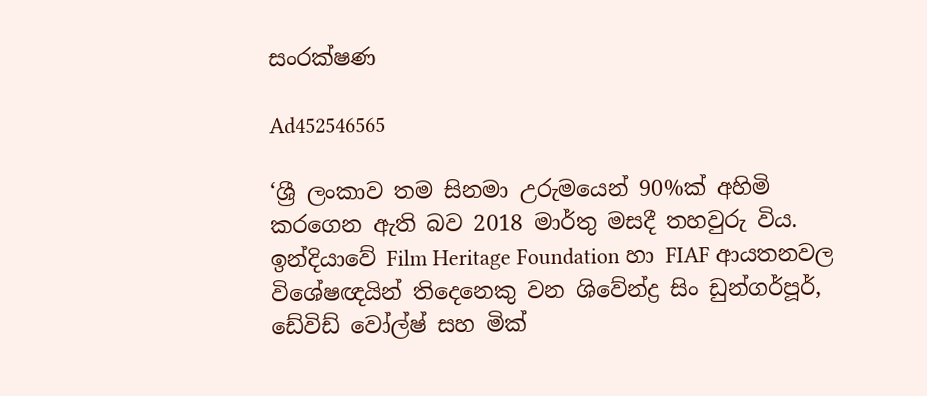සංරක්ෂණ

Ad452546565

‘ශ්‍රී ලංකාව තම සිනමා උරුමයෙන් 90%ක් අහිමි කරගෙන ඇති බව 2018 මාර්තු මසදී තහවුරු විය. ඉන්දියාවේ Film Heritage Foundation හා FIAF ආයතනවල විශේෂඥයින් තිදෙනෙකු වන ශිවේන්ද්‍ර සිං ඩුන්ගර්පූර්, ඩේවිඩ් වෝල්ෂ් සහ මික්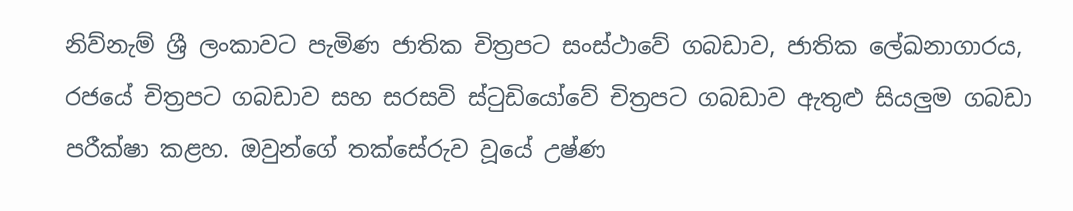නිව්නැම් ශ්‍රී ලංකාවට පැමිණ ජාතික චිත්‍රපට සංස්ථාවේ ගබඩාව, ජාතික ලේඛනාගාරය, රජයේ චිත්‍රපට ගබඩාව සහ සරසවි ස්ටුඩියෝවේ චිත්‍රපට ගබඩාව ඇතුළු සියලුම ගබඩා පරීක්ෂා කළහ. ඔවුන්ගේ තක්සේරුව වූයේ උෂ්ණ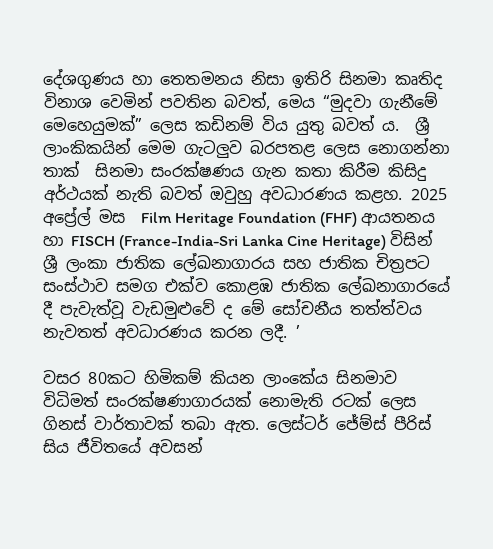දේශගුණය හා තෙතමනය නිසා ඉතිරි සිනමා කෘතිද  විනාශ වෙමින් පවතින බවත්, මෙය “මුදවා ගැනීමේ මෙහෙයුමක්” ලෙස කඩිනම් විය යුතු බවත් ය.  ශ්‍රී ලාංකිකයින් මෙම ගැටලුව බරපතළ ලෙස නොගන්නා තාක්  සිනමා සංරක්ෂණය ගැන කතා කිරීම කිසිදු අර්ථයක් නැති බවත් ඔවුහු අවධාරණය කළහ. 2025 අප්‍රේල් මස  Film Heritage Foundation (FHF) ආයතනය හා FISCH (France-India-Sri Lanka Cine Heritage) විසින් ශ්‍රී ලංකා ජාතික ලේඛනාගාරය සහ ජාතික චිත්‍රපට සංස්ථාව සමග එක්ව කොළඹ ජාතික ලේඛනාගාරයේ දී පැවැත්වූ වැඩමුළුවේ ද මේ සෝචනීය තත්ත්වය නැවතත් අවධාරණය කරන ලදී. ’

වසර 80කට හිමිකම් කියන ලාංකේය සිනමාව විධිමත් සංරක්ෂණාගාරයක් නොමැති රටක් ලෙස ගිනස් වාර්තාවක් තබා ඇත. ලෙස්ටර් ජේම්ස් පීරිස් සිය ජීවිතයේ අවසන්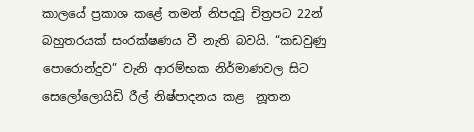කාලයේ ප්‍රකාශ කළේ තමන් නිපදවූ චිත්‍රපට 22න් බහුතරයක් සංරක්ෂණය වී නැති බවයි. “කඩවුණු පොරොන්දුව” වැනි ආරම්භක නිර්මාණවල සිට සෙලෝලොයිඩි රීල් නිෂ්පාදනය කළ  නූතන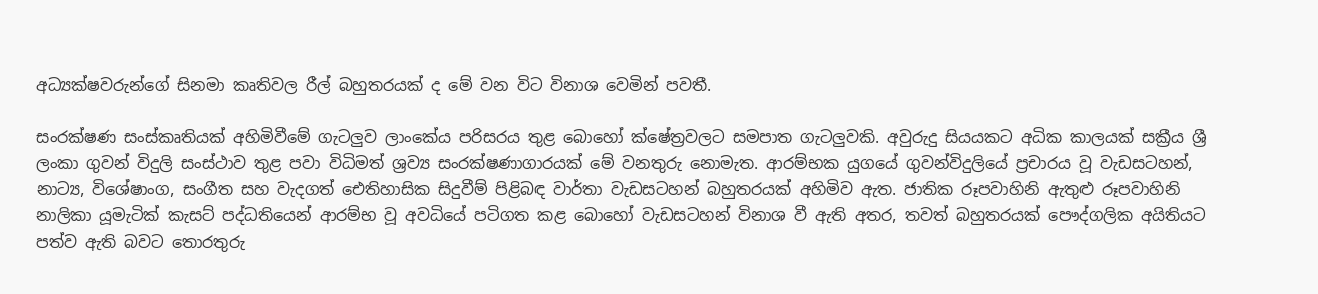අධ්‍යක්ෂවරුන්ගේ සිනමා කෘතිවල රීල් බහුතරයක් ද මේ වන විට විනාශ වෙමින් පවතී.

සංරක්ෂණ සංස්කෘතියක් අහිමිවීමේ ගැටලුව ලාංකේය පරිසරය තුළ බොහෝ ක්ෂේත්‍රවලට සමපාත ගැටලුවකි. අවුරුදු සියයකට අධික කාලයක් සක්‍රීය ශ්‍රී ලංකා ගුවන් විදුලි සංස්ථාව තුළ පවා විධිමත් ශ්‍රව්‍ය සංරක්ෂණාගාරයක් මේ වනතුරු නොමැත. ආරම්භක යුගයේ ගුවන්විදුලියේ ප්‍රචාරය වූ වැඩසටහන්, නාට්‍ය, විශේෂාංග, සංගීත සහ වැදගත් ඓතිහාසික සිදුවීම් පිළිබඳ වාර්තා වැඩසටහන් බහුතරයක් අහිමිව ඇත. ජාතික රූපවාහිනි ඇතුළු රූපවාහිනි නාලිකා යූමැටික් කැසට් පද්ධතියෙන් ආරම්භ වූ අවධියේ පටිගත කළ බොහෝ වැඩසටහන් විනාශ වී ඇති අතර, තවත් බහුතරයක් පෞද්ගලික අයිතියට පත්ව ඇති බවට තොරතුරු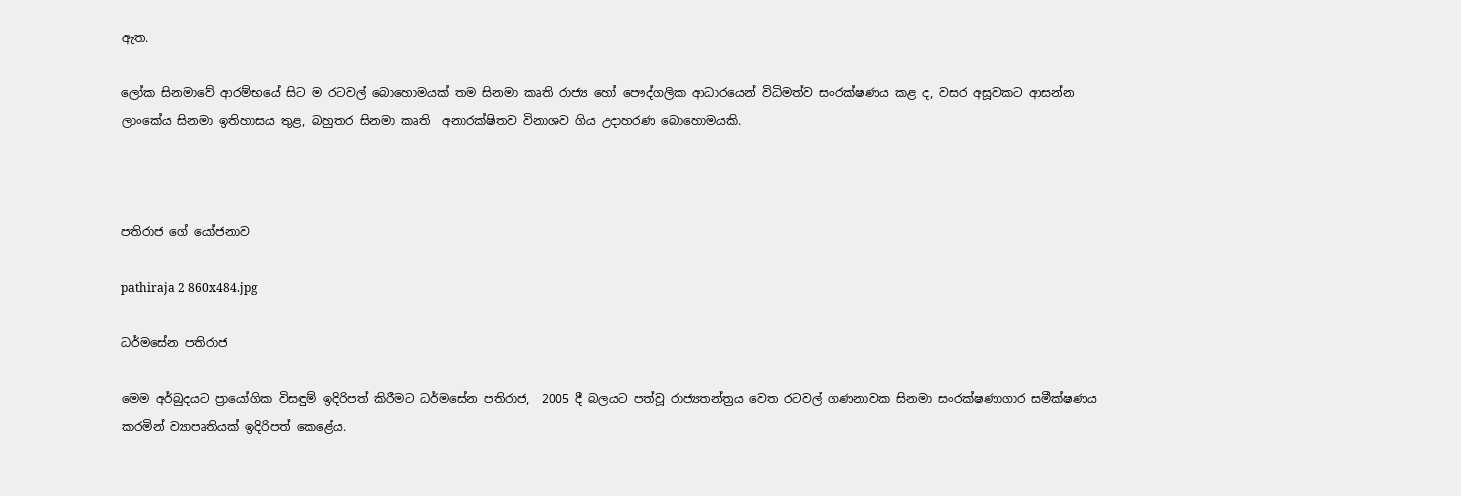ඇත.

ලෝක සිනමාවේ ආරම්භයේ සිට ම රටවල් බොහොමයක් තම සිනමා කෘති රාජ්‍ය හෝ පෞද්ගලික ආධාරයෙන් විධිමත්ව සංරක්ෂණය කළ ද, වසර අසූවකට ආසන්න  ලාංකේය සිනමා ඉතිහාසය තුළ, බහුතර සිනමා කෘති  අනාරක්ෂිතව විනාශව ගිය උදාහරණ බොහොමයකි.



පතිරාජ ගේ යෝජනාව

pathiraja 2 860x484.jpg

ධර්මසේන පතිරාජ

මෙම අර්බුදයට ප්‍රායෝගික විසඳුම් ඉදිරිපත් කිරීමට ධර්මසේන පතිරාජ,  2005 දී බලයට පත්වූ රාජ්‍යතන්ත්‍රය වෙත රටවල් ගණනාවක සිනමා සංරක්ෂණාගාර සමීක්ෂණය කරමින් ව්‍යාපෘතියක් ඉදිරිපත් කෙළේය.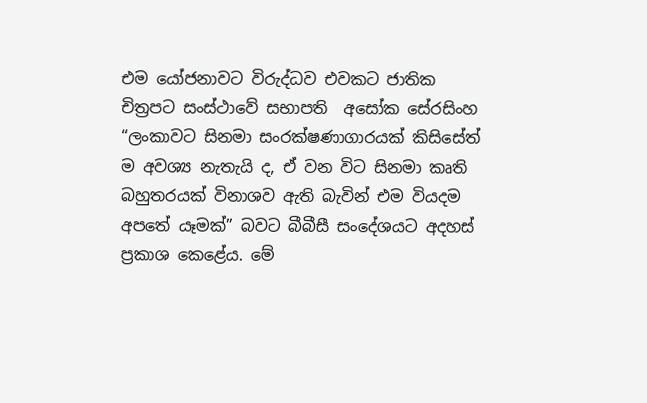එම යෝජනාවට විරුද්ධව එවකට ජාතික චිත්‍රපට සංස්ථාවේ සභාපති  අසෝක සේරසිංහ “ලංකාවට සිනමා සංරක්ෂණාගාරයක් කිසිසේත් ම අවශ්‍ය නැතැයි ද, ඒ වන විට සිනමා කෘති  බහුතරයක් විනාශව ඇති බැවින් එම වියදම අපතේ යෑමක්” බවට බීබීසී සංදේශයට අදහස් ප්‍රකාශ කෙළේය. මේ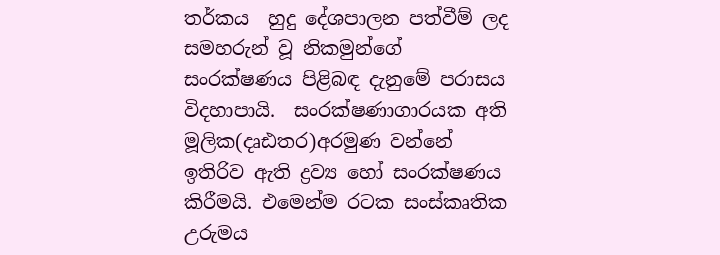තර්කය  හුදු දේශපාලන පත්වීම් ලද සමහරුන් වූ නිකමුන්ගේ සංරක්ෂණය පිළිබඳ දැනුමේ පරාසය විදහාපායි.  සංරක්ෂණාගාරයක අති මූලික(දෘඪතර)අරමුණ වන්නේ  ඉතිරිව ඇති ද්‍රව්‍ය හෝ සංරක්ෂණය කිරීමයි. එමෙන්ම රටක සංස්කෘතික උරුමය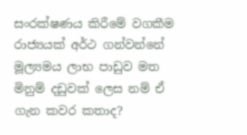සංරක්ෂණය කිරීමේ වගකීම රාජ්‍යයක් අර්ථ ගන්වන්නේ  මූල්‍යමය ලාභ පාඩුව මත මිනුම් දඩුවක් ලෙස නම් ඒ ගැන කවර කතාද?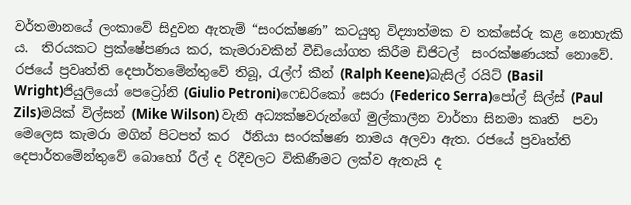වර්තමානයේ ලංකාවේ සිදුවන ඇතැම් “සංරක්ෂණ” කටයුතු විද්‍යාත්මක ව තක්සේරු කළ නොහැකි ය.  තිරයකට ප්‍රක්ෂේපණය කර, කැමරාවකින් වීඩියෝගත කිරීම ඩිජිටල්  සංරක්ෂණයක් නොවේ. රජයේ ප්‍රවෘත්ති දෙපාර්තමේන්තුවේ තිබූ, රැල්ෆ් කීන් (Ralph Keene)බැසිල් රයිට් (Basil Wright)ජියුලියෝ පෙට්‍රෝනි (Giulio Petroni)ෆෙඩරිකෝ සෙරා (Federico Serra)පෝල් සිල්ස් (Paul Zils)මයික් විල්සන් (Mike Wilson) වැනි අධ්‍යක්ෂවරුන්ගේ මුල්කාලීන වාර්තා සිනමා කෘති  පවා මෙලෙස කැමරා මගින් පිටපත් කර  ඊනියා සංරක්ෂණ නාමය අලවා ඇත. රජයේ ප්‍රවෘත්ති දෙපාර්තමේන්තුවේ බොහෝ රීල් ද රිදීවලට විකිණීමට ලක්ව ඇතැයි ද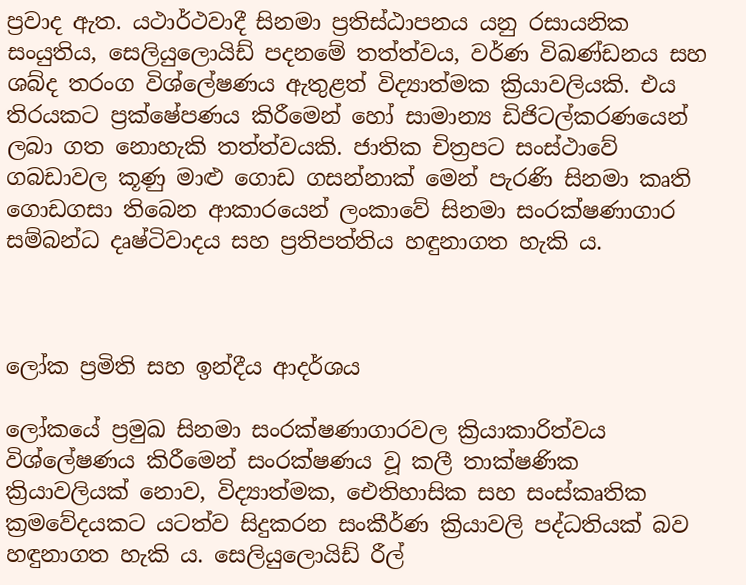ප්‍රවාද ඇත. යථාර්ථවාදී සිනමා ප්‍රතිස්ඨාපනය යනු රසායනික සංයුතිය, සෙලියුලොයිඩ් පදනමේ තත්ත්වය, වර්ණ විඛණ්ඩනය සහ ශබ්ද තරංග විශ්ලේෂණය ඇතුළත් විද්‍යාත්මක ක්‍රියාවලියකි. එය තිරයකට ප්‍රක්ෂේපණය කිරීමෙන් හෝ සාමාන්‍ය ඩිජිටල්කරණයෙන් ලබා ගත නොහැකි තත්ත්වයකි. ජාතික චිත්‍රපට සංස්ථාවේ ගබඩාවල කූණු මාළු ගොඩ ගසන්නාක් මෙන් පැරණි සිනමා කෘති  ගොඩගසා තිබෙන ආකාරයෙන් ලංකාවේ සිනමා සංරක්ෂණාගාර සම්බන්ධ දෘෂ්ටිවාදය සහ ප්‍රතිපත්තිය හඳුනාගත හැකි ය.



ලෝක ප්‍රමිති සහ ඉන්දීය ආදර්ශය

ලෝකයේ ප්‍රමුඛ සිනමා සංරක්ෂණාගාරවල ක්‍රියාකාරිත්වය විශ්ලේෂණය කිරීමෙන් සංරක්ෂණය වූ කලී තාක්ෂණික ක්‍රියාවලියක් නොව, විද්‍යාත්මක, ඓතිහාසික සහ සංස්කෘතික ක්‍රමවේදයකට යටත්ව සිදුකරන සංකීර්ණ ක්‍රියාවලි පද්ධතියක් බව හඳුනාගත හැකි ය. සෙලියුලොයිඩ් රීල්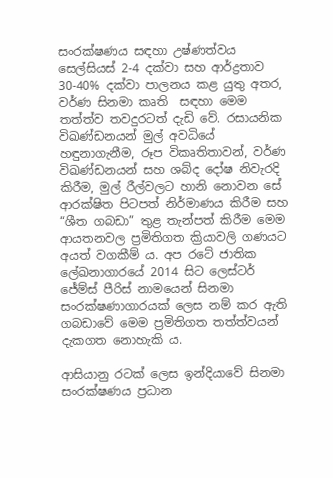සංරක්ෂණය සඳහා උෂ්ණත්වය සෙල්සියස් 2-4 දක්වා සහ ආර්ද්‍රතාව 30-40% දක්වා පාලනය කළ යුතු අතර, වර්ණ සිනමා කෘති  සඳහා මෙම තත්ත්ව තවදුරටත් දැඩි වේ. රසායනික විඛණ්ඩනයන් මුල් අවධියේ හඳුනාගැනීම, රූප විකෘතිතාවන්, වර්ණ විඛණ්ඩනයන් සහ ශබ්ද දෝෂ නිවැරදි කිරීම, මුල් රීල්වලට හානි නොවන සේ ආරක්ෂිත පිටපත් නිර්මාණය කිරීම සහ “ශීත ගබඩා” තුළ තැන්පත් කිරීම මෙම ආයතනවල ප්‍රමිතිගත ක්‍රියාවලි ගණයට අයත් වගකීම් ය. අප රටේ ජාතික ලේඛනාගාරයේ 2014 සිට ලෙස්ටර් ජේම්ස් පීරිස් නාමයෙන් සිනමා සංරක්ෂණාගාරයක් ලෙස නම් කර ඇති ගබඩාවේ මෙම ප්‍රමිතිගත තත්ත්වයන් දැකගත නොහැකි ය.

ආසියානු රටක් ලෙස ඉන්දියාවේ සිනමා සංරක්ෂණය ප්‍රධාන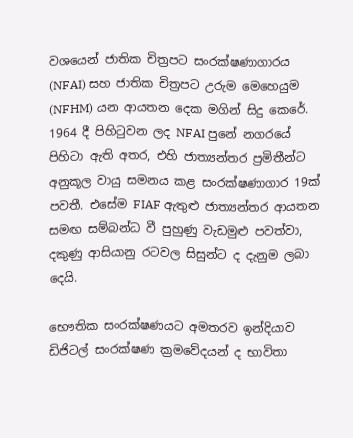වශයෙන් ජාතික චිත්‍රපට සංරක්ෂණාගාරය (NFAI) සහ ජාතික චිත්‍රපට උරුම මෙහෙයුම (NFHM) යන ආයතන දෙක මගින් සිදු කෙරේ. 1964 දී පිහිටුවන ලද NFAI පුනේ නගරයේ පිහිටා ඇති අතර, එහි ජාත්‍යන්තර ප්‍රමිතීන්ට අනුකූල වායු සමනය කළ සංරක්ෂණාගාර 19ක් පවතී. එසේම FIAF ඇතුළු ජාත්‍යන්තර ආයතන සමඟ සම්බන්ධ වී පුහුණු වැඩමුළු පවත්වා, දකුණු ආසියානු රටවල සිසුන්ට ද දැනුම ලබා දෙයි.

භෞතික සංරක්ෂණයට අමතරව ඉන්දියාව ඩිජිටල් සංරක්ෂණ ක්‍රමවේදයන් ද භාවිතා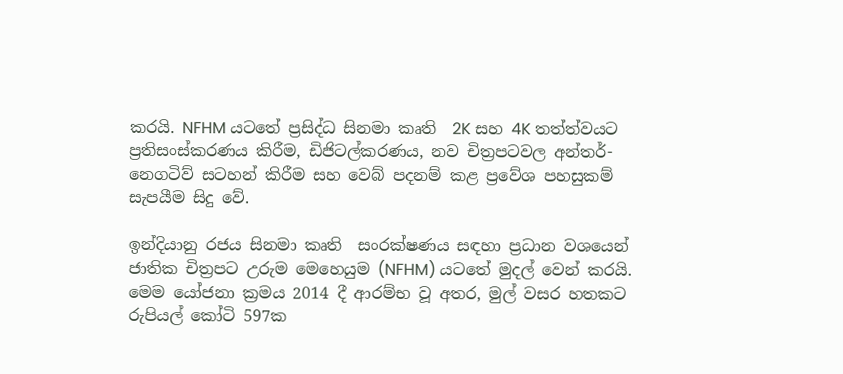කරයි. NFHM යටතේ ප්‍රසිද්ධ සිනමා කෘති  2K සහ 4K තත්ත්වයට ප්‍රතිසංස්කරණය කිරීම, ඩිජිටල්කරණය, නව චිත්‍රපටවල අන්තර්-නෙගටිව් සටහන් කිරීම සහ වෙබ් පදනම් කළ ප්‍රවේශ පහසුකම් සැපයීම සිදු වේ.

ඉන්දියානු රජය සිනමා කෘති  සංරක්ෂණය සඳහා ප්‍රධාන වශයෙන් ජාතික චිත්‍රපට උරුම මෙහෙයුම (NFHM) යටතේ මුදල් වෙන් කරයි. මෙම යෝජනා ක්‍රමය 2014 දී ආරම්භ වූ අතර, මුල් වසර හතකට රුපියල් කෝටි 597ක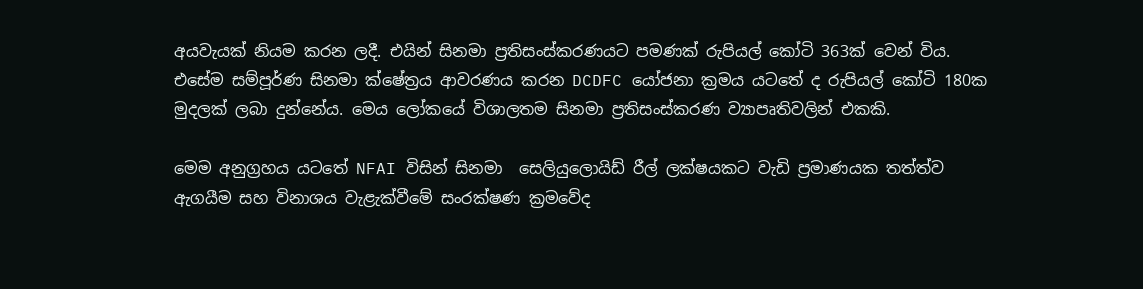අයවැයක් නියම කරන ලදී. එයින් සිනමා ප්‍රතිසංස්කරණයට පමණක් රුපියල් කෝටි 363ක් වෙන් විය. එසේම සම්පූර්ණ සිනමා ක්ෂේත්‍රය ආවරණය කරන DCDFC යෝජනා ක්‍රමය යටතේ ද රුපියල් කෝටි 180ක මුදලක් ලබා දුන්නේය. මෙය ලෝකයේ විශාලතම සිනමා ප්‍රතිසංස්කරණ ව්‍යාපෘතිවලින් එකකි.

මෙම අනුග්‍රහය යටතේ NFAI විසින් සිනමා  සෙලියුලොයිඩ් රීල් ලක්ෂයකට වැඩි ප්‍රමාණයක තත්ත්ව ඇගයීම සහ විනාශය වැළැක්වීමේ සංරක්ෂණ ක්‍රමවේද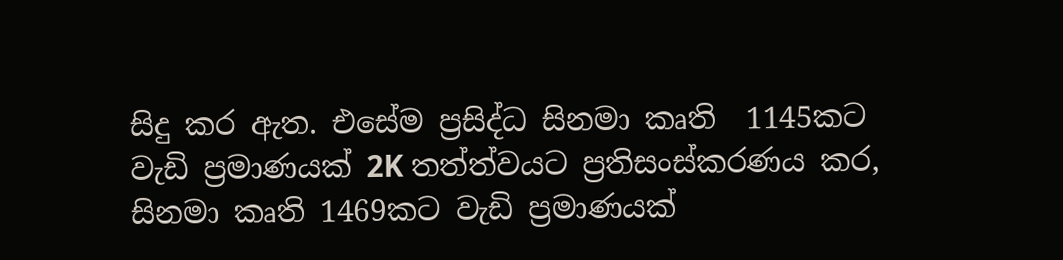සිදු කර ඇත. එසේම ප්‍රසිද්ධ සිනමා කෘති  1145කට වැඩි ප්‍රමාණයක් 2K තත්ත්වයට ප්‍රතිසංස්කරණය කර, සිනමා කෘති 1469කට වැඩි ප්‍රමාණයක්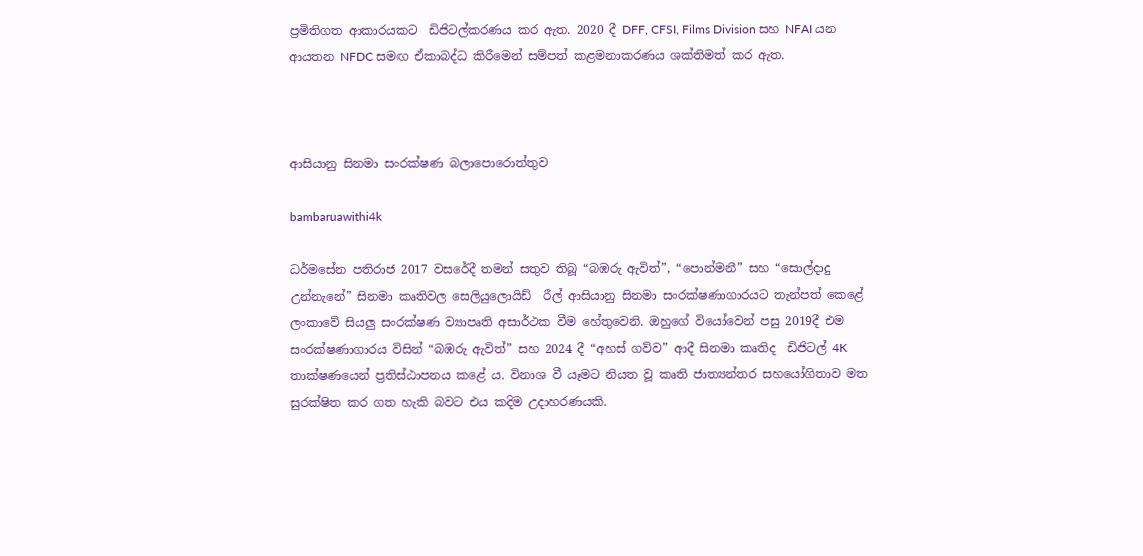ප්‍රමිතිගත ආකාරයකට  ඩිජිටල්කරණය කර ඇත. 2020 දී DFF, CFSI, Films Division සහ NFAI යන ආයතන NFDC සමඟ ඒකාබද්ධ කිරීමෙන් සම්පත් කළමනාකරණය ශක්තිමත් කර ඇත.



ආසියානු සිනමා සංරක්ෂණ බලාපොරොත්තුව

bambaruawithi4k

ධර්මසේන පතිරාජ 2017 වසරේදී තමන් සතුව තිබූ “බඹරු ඇවිත්”, “පොන්මනී” සහ “සොල්දාදු උන්නැනේ” සිනමා කෘතිවල සෙලියුලොයිඩ්  රීල් ආසියානු සිනමා සංරක්ෂණාගාරයට තැන්පත් කෙළේ ලංකාවේ සියලු සංරක්ෂණ ව්‍යාපෘති අසාර්ථක වීම හේතුවෙනි. ඔහුගේ වියෝවෙන් පසු 2019දී එම සංරක්ෂණාගාරය විසින් “බඹරු ඇවිත්” සහ 2024 දී “අහස් ගව්ව” ආදී සිනමා කෘතිද  ඩිජිටල් 4K තාක්ෂණයෙන් ප්‍රතිස්ඨාපනය කළේ ය. විනාශ වී යෑමට නියත වූ කෘති ජාත්‍යන්තර සහයෝගිතාව මත සුරක්ෂිත කර ගත හැකි බවට එය කදිම උදාහරණයකි.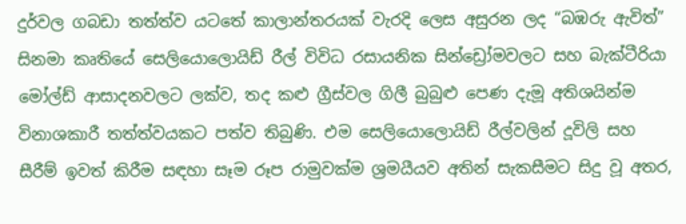දුර්වල ගබඩා තත්ත්ව යටතේ කාලාන්තරයක් වැරදි ලෙස අසුරන ලද “බඹරු ඇවිත්” සිනමා කෘතියේ සෙලියොලොයිඩ් රීල් විවිධ රසායනික සින්ඩ්‍රෝමවලට සහ බැක්ටීරියා මෝල්ඩ් ආසාදනවලට ලක්ව, තද කළු ග්‍රීස්වල ගිලී බුබුළු පෙණ දැමූ අතිශයින්ම විනාශකාරී තත්ත්වයකට පත්ව තිබුණි. එම සෙලියොලොයිඩ් රීල්වලින් දූවිලි සහ සීරීම් ඉවත් කිරීම සඳහා සෑම රූප රාමුවක්ම ශ්‍රමයීයව අතින් සැකසීමට සිදු වූ අතර,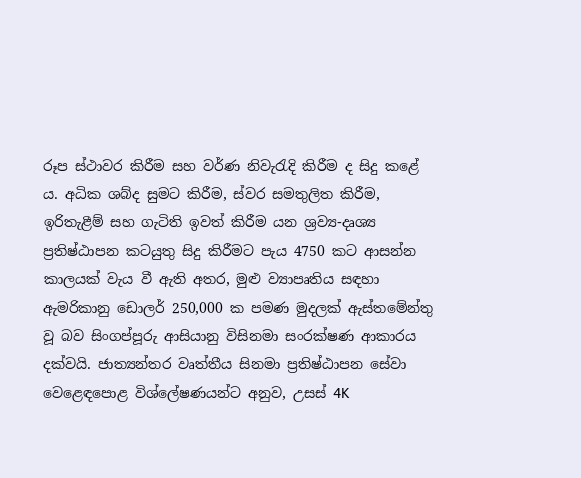රූප ස්ථාවර කිරීම සහ වර්ණ නිවැරැදි කිරීම ද සිදු කළේ ය. අධික ශබ්ද සුමට කිරීම, ස්වර සමතුලිත කිරීම, ඉරිතැළීම් සහ ගැටිති ඉවත් කිරීම යන ශ්‍රව්‍ය-දෘශ්‍ය ප්‍රතිෂ්ඨාපන කටයුතු සිදු කිරීමට පැය 4750 කට ආසන්න කාලයක් වැය වී ඇති අතර, මුළු ව්‍යාපෘතිය සඳහා ඇමරිකානු ඩොලර් 250,000 ක පමණ මුදලක් ඇස්තමේන්තු වූ බව සිංගප්පූරු ආසියානු විසිනමා සංරක්ෂණ ආකාරය දක්වයි. ජාත්‍යන්තර වෘත්තීය සිනමා ප්‍රතිෂ්ඨාපන සේවා වෙළෙඳපොළ විශ්ලේෂණයන්ට අනුව, උසස් 4K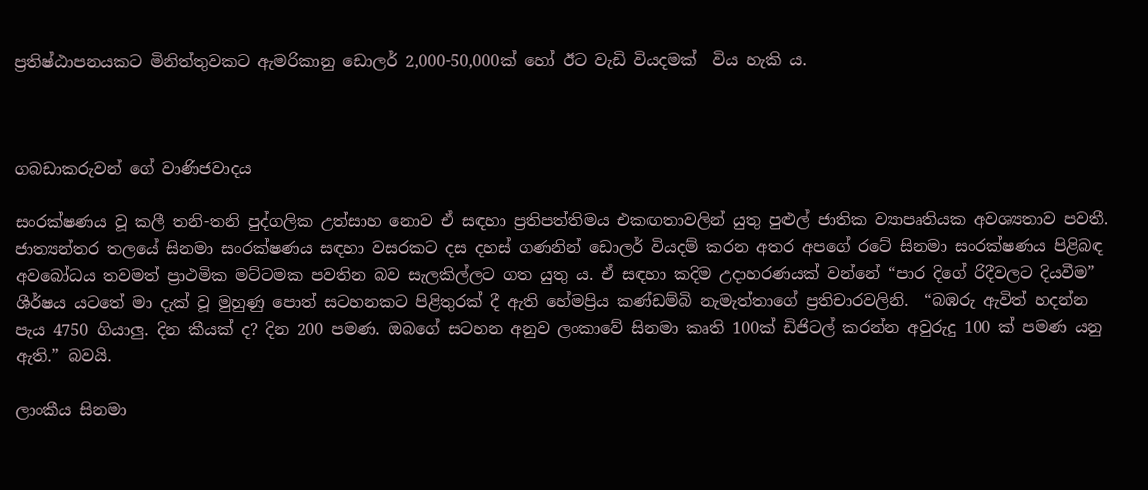ප්‍රතිෂ්ඨාපනයකට මිනිත්තුවකට ඇමරිකානු ඩොලර් 2,000-50,000ක් හෝ ඊට වැඩි වියදමක්  විය හැකි ය.



ගබඩාකරුවන් ගේ වාණිජවාදය

සංරක්ෂණය වූ කලී තනි-තනි පුද්ගලික උත්සාහ නොව ඒ සඳහා ප්‍රතිපත්තිමය එකඟතාවලින් යුතු පුළුල් ජාතික ව්‍යාපෘතියක අවශ්‍යතාව පවතී. ජාත්‍යන්තර තලයේ සිනමා සංරක්ෂණය සඳහා වසරකට දස දහස් ගණනින් ඩොලර් වියදම් කරන අතර අපගේ රටේ සිනමා සංරක්ෂණය පිළිබඳ අවබෝධය තවමත් ප්‍රාථමික මට්ටමක පවතින බව සැලකිල්ලට ගත යුතු ය. ඒ සඳහා කදිම උදාහරණයක් වන්නේ “පාර දිගේ රිදීවලට දියවීම” ශීර්ෂය යටතේ මා දැක් වූ මුහුණු පොත් සටහනකට පිළිතුරක් දී ඇති හේමප්‍රිය කණ්ඩම්බි නැමැත්තාගේ ප්‍රතිචාරවලිනි.  “බඹරු ඇවිත් හදන්න පැය 4750 ගියාලු. දින කීයක් ද? දින 200 පමණ. ඔබගේ සටහන අනුව ලංකාවේ සිනමා කෘති 100ක් ඩිජිටල් කරන්න අවුරුදු 100 ක් පමණ යනු ඇති.” බවයි.

ලාංකීය සිනමා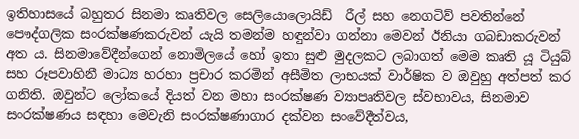ඉතිහාසයේ බහුතර සිනමා කෘතිවල සෙලියොලොයිඩ්  රීල් සහ නෙගටිව් පවතින්නේ පෞද්ගලික සංරක්ෂණකරුවන් යැයි තමන්ම හඳුන්වා ගන්නා මෙවන් ඊනියා ගබඩාකරුවන් අත ය. සිනමාවේදීන්ගෙන් නොමිලයේ හෝ ඉතා සුළු මුදලකට ලබාගත් මෙම කෘති යූ ටියුබ් සහ රූපවාහිනී මාධ්‍ය හරහා ප්‍රචාර කරමින් අසීමිත ලාභයක් වාර්ෂික ව ඔවුහු අත්පත් කර ගනිති. ඔවුන්ට ලෝකයේ දියත් වන මහා සංරක්ෂණ ව්‍යාපෘතිවල ස්වභාවය, සිනමාව සංරක්ෂණය සඳහා මෙවැනි සංරක්ෂණාගාර දක්වන සංවේදීත්වය,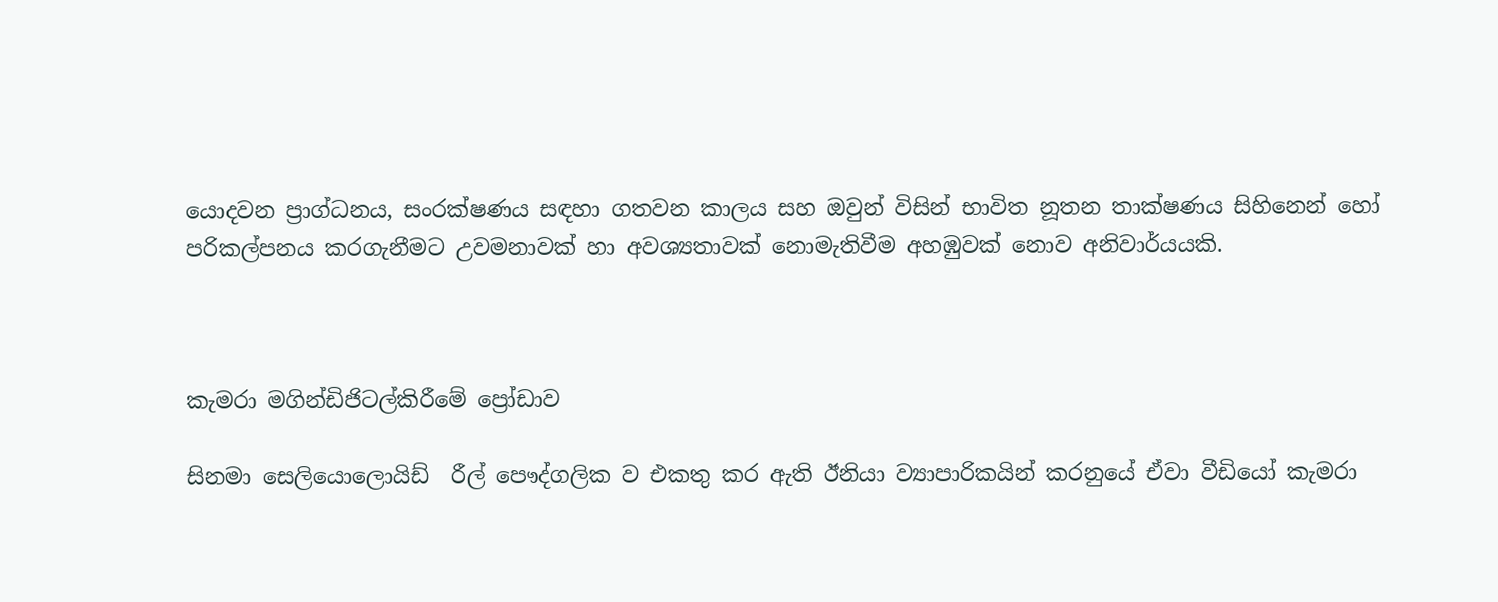යොදවන ප්‍රාග්ධනය, සංරක්ෂණය සඳහා ගතවන කාලය සහ ඔවුන් විසින් භාවිත නූතන තාක්ෂණය සිහිනෙන් හෝ පරිකල්පනය කරගැනීමට උවමනාවක් හා අවශ්‍යතාවක් නොමැතිවීම අහඹුවක් නොව අනිවාර්යයකි.



කැමරා මගින්ඩිජිටල්කිරීමේ ප්‍රෝඩාව

සිනමා සෙලියොලොයිඩ්  රීල් පෞද්ගලික ව එකතු කර ඇති ඊනියා ව්‍යාපාරිකයින් කරනුයේ ඒවා වීඩියෝ කැමරා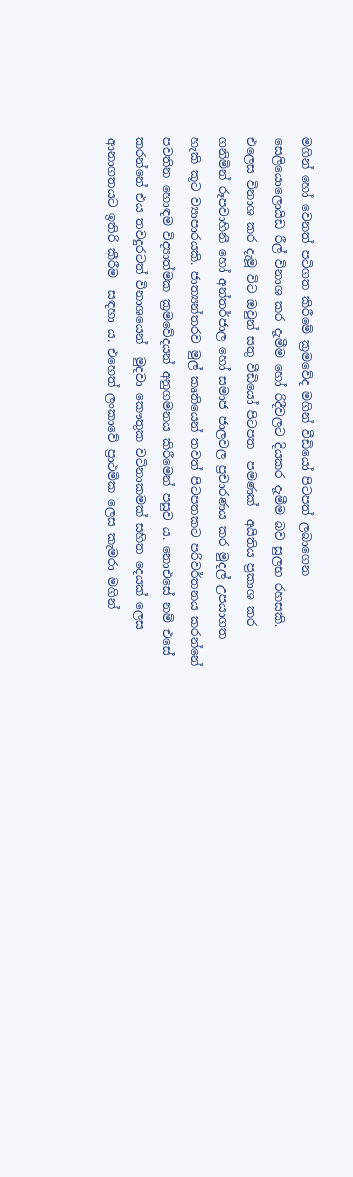මගින් හෝ වෙනත් පටිගත කිරීමේ ක්‍රමවේද මගින් වීඩියෝ පිටපත් ලබාගෙන සෙලියොලොයිඩ රීල් විනාශ කර දැමීම හෝ රිදීවලට දියකර දැමීම බව සුලභ රහසකි. එලෙස විනාශ කර දැමූ විට ඔවුන් සතු වීඩියෝ පිටපත  පමණක්  අයිතිය ප්‍රකාශ කර ගනිමින් රූපවාහිනී හෝ අන්තර්ජාල හෝ සමාජ ජාලවල ප්‍රචාරණය කර මුදල් උපයාගත හැකි කූට ව්‍යාපාරයකි. ජාත්‍යන්තරව මුල් කෘතියෙන් තවත් පිටපතකට පරිවර්තනය කරන්නේ පවතින හොඳම විද්‍යාත්මක ක්‍රමවේදයන් අනුගමනය කිරීමෙන් පසුව ය. නොඑසේ නම් එසේ කරන්නේ එය තවදුරටත් විනාශයෙන්  මුදවා කෞතුක වටිනාකමක් සහිත දෙයක් ලෙස ආනාගතයට ඉතිරි කීරීම  සඳහා ය. එහෙත් ලංකාවේ ප්‍රාථමික ලෙස කැමරා මගින්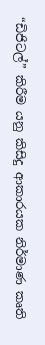“ඩිජිටල්” කිරීම යනු කිසිදු ආකාරයක නිර්මාණ කෘති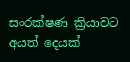සංරක්ෂණ ක්‍රියාවට අයත් දෙයක්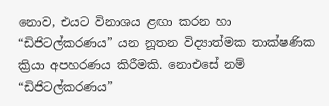නොව, එයට විනාශය ළඟා කරන හා  “ඩිජිටල්කරණය” යන නූතන විද්‍යාත්මක තාක්ෂණික ක්‍රියා අපහරණය කිරීමකි. නොඑසේ නම්  “ඩිජිටල්කරණය”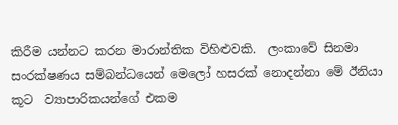කිරීම යන්නට කරන මාරාන්තික විහිළුවකි.  ලංකාවේ සිනමා සංරක්ෂණය සම්බන්ධයෙන් මෙලෝ හසරක් නොදන්නා මේ ඊනියා කූට  ව්‍යාපාරිකයන්ගේ එකම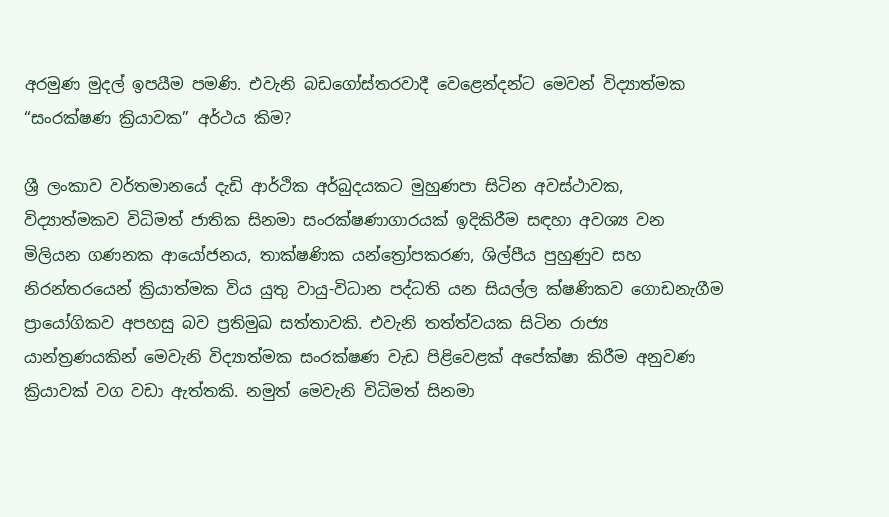අරමුණ මුදල් ඉපයීම පමණි. එවැනි බඩගෝස්තරවාදී වෙළෙන්දන්ට මෙවන් විද්‍යාත්මක “සංරක්ෂණ ක්‍රියාවක” අර්ථය කිම?

ශ්‍රී ලංකාව වර්තමානයේ දැඩි ආර්ථික අර්බුදයකට මුහුණපා සිටින අවස්ථාවක, විද්‍යාත්මකව විධිමත් ජාතික සිනමා සංරක්ෂණාගාරයක් ඉදිකිරීම සඳහා අවශ්‍ය වන මිලියන ගණනක ආයෝජනය, තාක්ෂණික යන්ත්‍රෝපකරණ, ශිල්පීය පුහුණුව සහ නිරන්තරයෙන් ක්‍රියාත්මක විය යුතු වායු-විධාන පද්ධති යන සියල්ල ක්ෂණිකව ගොඩනැගීම ප්‍රායෝගිකව අපහසු බව ප්‍රතිමුඛ සත්තාවකි. එවැනි තත්ත්වයක සිටින රාජ්‍ය යාන්ත්‍රණයකින් මෙවැනි විද්‍යාත්මක සංරක්ෂණ වැඩ පිළිවෙළක් අපේක්ෂා කිරීම අනුවණ ක්‍රියාවක් වග වඩා ඇත්තකි. නමුත් මෙවැනි විධිමත් සිනමා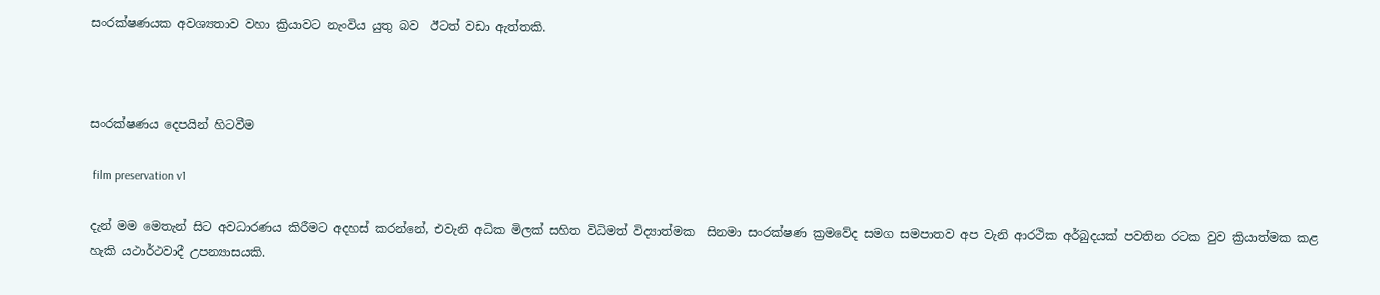සංරක්ෂණයක අවශ්‍යතාව වහා ක්‍රියාවට නැංවිය යුතු බව  ඊටත් වඩා ඇත්තකි.



සංරක්ෂණය දෙපයින් හිටවීම

 film preservation v1

දැන් මම මෙතැන් සිට අවධාරණය කිරීමට අදහස් කරන්නේ, එවැනි අධික මිලක් සහිත විධිමත් විද්‍යාත්මක  සිනමා සංරක්ෂණ ක්‍රමවේද සමග සමපාතව අප වැනි ආරථික අර්බුදයක් පවතින රටක වුව ක්‍රියාත්මක කළ හැකි යථාර්ථවාදී උපන්‍යාසයකි.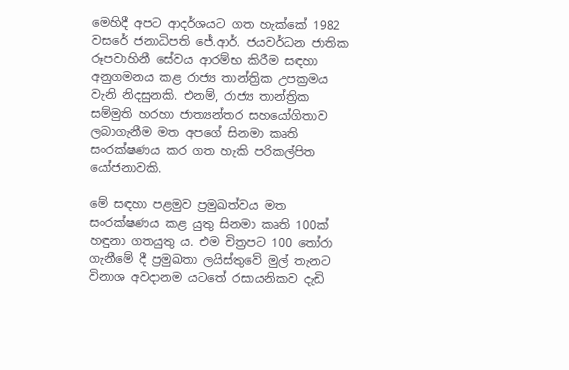මෙහිදී අපට ආදර්ශයට ගත හැක්කේ 1982 වසරේ ජනාධිපති ජේ.ආර්. ජයවර්ධන ජාතික රූපවාහිනී සේවය ආරම්භ කිරීම සඳහා අනුගමනය කළ රාජ්‍ය තාන්ත්‍රික උපක්‍රමය වැනි නිදසුනකි. එනම්, රාජ්‍ය තාන්ත්‍රික සම්මුති හරහා ජාත්‍යන්තර සහයෝගිතාව  ලබාගැනීම මත අපගේ සිනමා කෘති සංරක්ෂණය කර ගත හැකි පරිකල්පිත යෝජනාවකි.

මේ සඳහා පළමුව ප්‍රමුඛත්වය මත සංරක්ෂණය කළ යුතු සිනමා කෘති 100ක්  හඳුනා ගතයුතු ය. එම චිත්‍රපට 100 තෝරා ගැනීමේ දී ප්‍රමුඛතා ලයිස්තුවේ මුල් තැනට විනාශ අවදානම යටතේ රසායනිකව දැඩි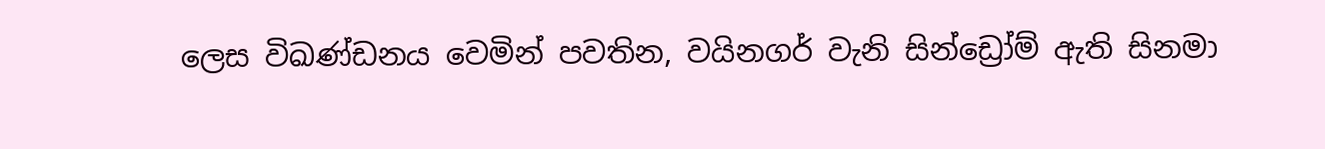ලෙස විඛණ්ඩනය වෙමින් පවතින, වයිනගර් වැනි සින්ඩ්‍රෝම් ඇති සිනමා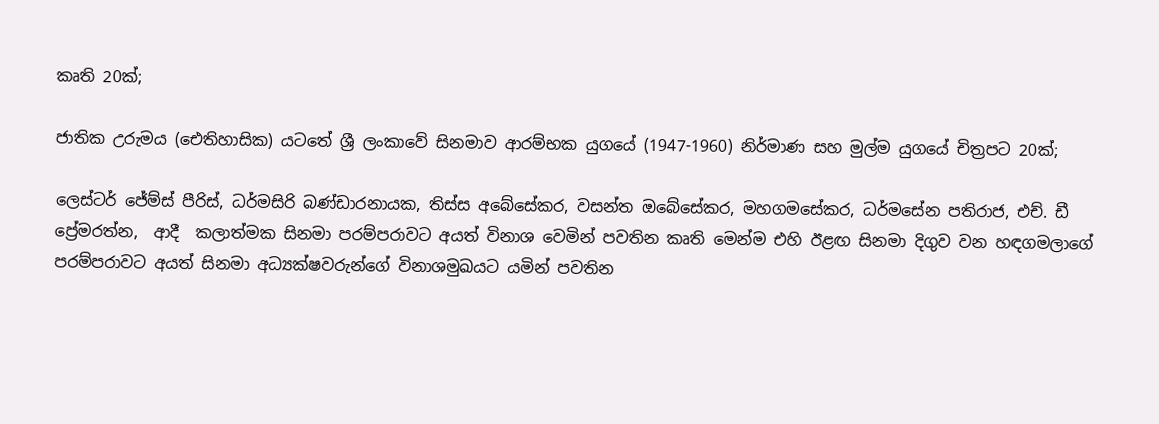කෘති 20ක්;

ජාතික උරුමය (ඓතිහාසික) යටතේ ශ්‍රී ලංකාවේ සිනමාව ආරම්භක යුගයේ (1947-1960) නිර්මාණ සහ මුල්ම යුගයේ චිත්‍රපට 20ක්;

ලෙස්ටර් ජේම්ස් පීරිස්, ධර්මසිරි බණ්ඩාරනායක, තිස්ස අබේසේකර, වසන්ත ඔබේසේකර, මහගමසේකර, ධර්මසේන පතිරාජ, එච්. ඩී ප්‍රේමරත්න,  ආදී  කලාත්මක සිනමා පරම්පරාවට අයත් විනාශ වෙමින් පවතින කෘති මෙන්ම එහි ඊළඟ සිනමා දිගුව වන හඳගමලාගේ පරම්පරාවට අයත් සිනමා අධ්‍යක්ෂවරුන්ගේ විනාශමුඛයට යමින් පවතින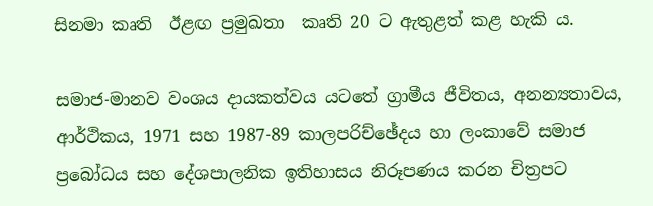සිනමා කෘති  ඊළඟ ප්‍රමුඛතා  කෘති 20 ට ඇතුළත් කළ හැකි ය.

සමාජ-මානව වංශය ද‍ායකත්වය යටතේ ග්‍රාමීය ජීවිතය, අනන්‍යතාවය, ආර්ථිකය, 1971 සහ 1987-89 කාලපරිච්ඡේදය හා ලංකාවේ සමාජ ප්‍රබෝධය සහ දේශපාලනික ඉතිහාසය නිරූපණය කරන චිත්‍රපට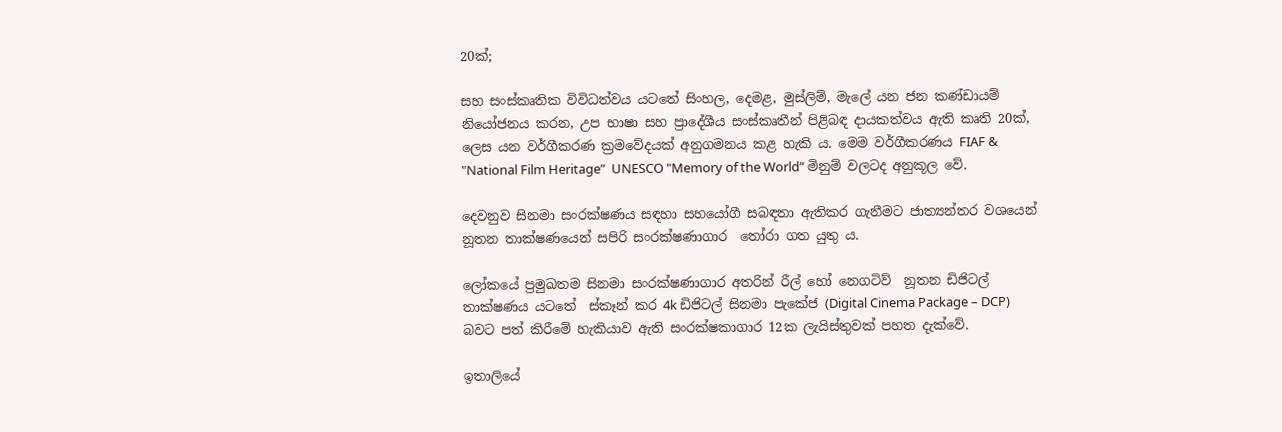20ක්;

සහ සංස්කෘතික විවිධත්වය යටතේ සිංහල, දෙමළ, මුස්ලිම්, මැලේ යන ජන කණ්ඩායම් නියෝජනය කරන, උප භාෂා සහ ප්‍රාදේශීය සංස්කෘතීන් පිළිබඳ දායකත්වය ඇති කෘති 20ක්, ලෙස යන වර්ගීකරණ ක්‍රමවේදයක් අනුගමනය කළ හැකි ය. මෙම වර්ගීකරණය FIAF & "National Film Heritage”  UNESCO "Memory of the World” මිනුම් වලටද අනුකූල වේ.

දෙවනුව සිනමා සංරක්ෂණය සඳහා සහයෝගී සබඳතා ඇතිකර ගැනීමට ජාත්‍යන්තර වශයෙන් නූතන තාක්ෂණයෙන් සපිරි සංරක්ෂණාගාර  තෝරා ගත යුතු ය.

ලෝකයේ ප්‍රමුඛතම සිනමා සංරක්ෂණාගාර අතරින් රීල් හෝ නෙගටිව්  නූතන ඩිජිටල් තාක්ෂණය යටතේ  ස්කෑන් කර 4k ඩිජිටල් සිනමා පැකේජ (Digital Cinema Package – DCP) බවට පත් කිරීමේ හැකියාව ඇති සංරක්ෂකාගාර 12ක ලැයිස්තුවක් පහත දැක්වේ.

ඉතාලියේ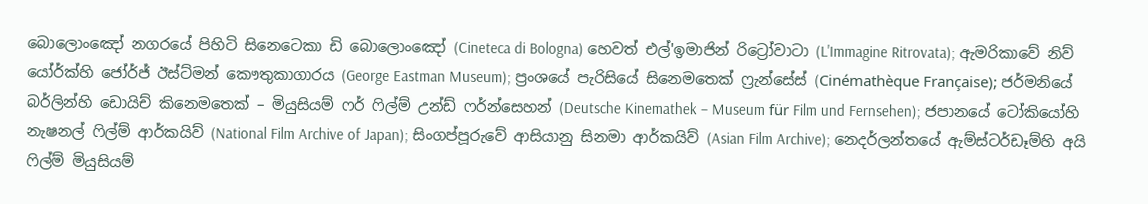බොලොංඤෝ නගරයේ පිහිටි සිනෙටෙකා ඩි බොලොංඤෝ (Cineteca di Bologna) හෙවත් එල්'ඉමාජින් රිට්‍රෝවාටා (L'Immagine Ritrovata); ඇමරිකාවේ නිව් යෝර්ක්හි ජෝර්ජ් ඊස්ට්මන් කෞතුකාගාරය (George Eastman Museum); ප්‍රංශයේ පැරිසියේ සිනෙමතෙක් ෆ්‍රැන්සේස් (Cinémathèque Française); ජර්මනියේ බර්ලින්හි ඩොයිච් කිනෙමතෙක් – මියුසියම් ෆර් ෆිල්ම් උන්ඩ් ෆර්න්සෙහන් (Deutsche Kinemathek – Museum für Film und Fernsehen); ජපානයේ ටෝකියෝහි නැෂනල් ෆිල්ම් ආර්කයිව් (National Film Archive of Japan); සිංගප්පූරුවේ ආසියානු සිනමා ආර්කයිව් (Asian Film Archive); නෙදර්ලන්තයේ ඇම්ස්ටර්ඩෑම්හි අයි ෆිල්ම් මියුසියම්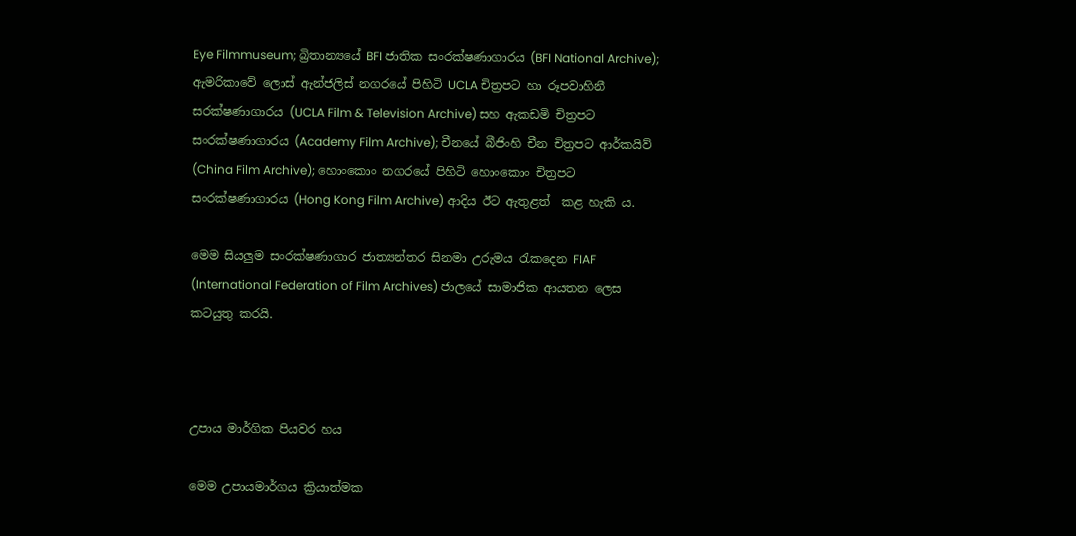Eye Filmmuseum; බ්‍රිතාන්‍යයේ BFI ජාතික සංරක්ෂණාගාරය (BFI National Archive); ඇමරිකාවේ ලොස් ඇන්ජලිස් නගරයේ පිහිටි UCLA චිත්‍රපට හා රූපවාහිනී සරක්ෂණාගාරය (UCLA Film & Television Archive) සහ ඇකඩමි චිත්‍රපට සංරක්ෂණාගාරය (Academy Film Archive); චීනයේ බීජිංහි චීන චිත්‍රපට ආර්කයිව් (China Film Archive); හොංකොං නගරයේ පිහිටි හොංකොං චිත්‍රපට සංරක්ෂණාගාරය (Hong Kong Film Archive) ආදිය ඊට ඇතුළත්  කළ හැකි ය.

මෙම සියලුම සංරක්ෂණාගාර ජාත්‍යන්තර සිනමා උරුමය රැකදෙන FIAF (International Federation of Film Archives) ජාලයේ සාමාජික ආයතන ලෙස කටයුතු කරයි.



උපාය මාර්ගික පියවර හය

මෙම උපායමාර්ගය ක්‍රියාත්මක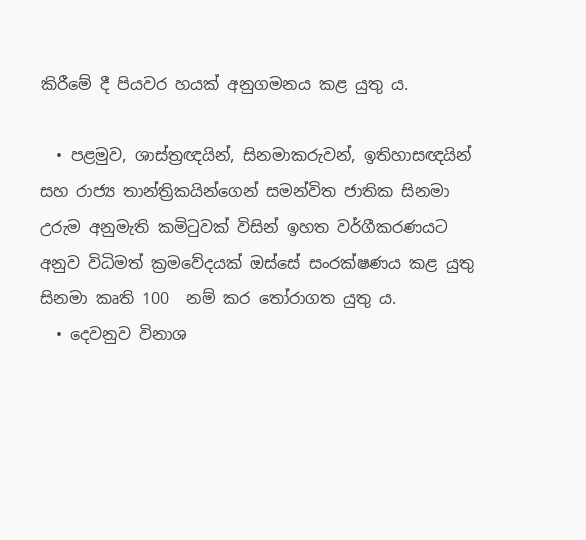කිරීමේ දී පියවර හයක් අනුගමනය කළ යුතු ය.

  • පළමුව, ශාස්ත්‍රඥයින්, සිනමාකරුවන්, ඉතිහාසඥයින් සහ රාජ්‍ය තාන්ත්‍රිකයින්ගෙන් සමන්විත ජාතික සිනමා උරුම අනුමැති කමිටුවක් විසින් ඉහත වර්ගීකරණයට අනුව විධිමත් ක්‍රමවේදයක් ඔස්සේ සංරක්ෂණය කළ යුතු සිනමා කෘති 100  නම් කර තෝරාගත යුතු ය.
  • දෙවනුව විනාශ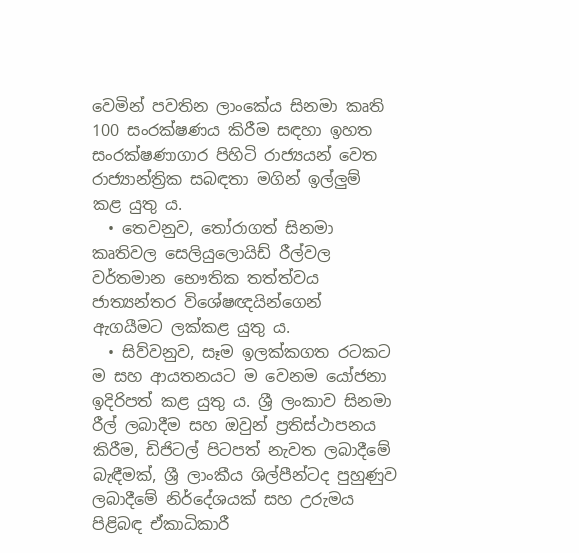වෙමින් පවතින ලාංකේය සිනමා කෘති 100 සංරක්ෂණය කිරීම සඳහා ඉහත සංරක්ෂණාගාර පිහිටි රාජ්‍යයන් වෙත රාජ්‍යාන්ත්‍රික සබඳතා මගින් ඉල්ලුම් කළ යුතු ය.
  • තෙවනුව, තෝරාගත් සිනමා කෘතිවල සෙලියුලොයිඩ් රීල්වල වර්තමාන භෞතික තත්ත්වය ජාත්‍යන්තර විශේෂඥයින්ගෙන් ඇගයීමට ලක්කළ යුතු ය.
  • සිව්වනුව, සෑම ඉලක්කගත රටකට ම සහ ආයතනයට ම වෙනම යෝජනා ඉදිරිපත් කළ යුතු ය. ශ්‍රී ලංකාව සිනමා රීල් ලබාදීම සහ ඔවුන් ප්‍රතිස්ථාපනය කිරීම, ඩිජිටල් පිටපත් නැවත ලබාදීමේ බැඳීමක්, ශ්‍රී ලාංකීය ශිල්පීන්ටද පුහුණුව ලබාදීමේ නිර්දේශයක් සහ උරුමය පිළිබඳ ඒකාධිකාරී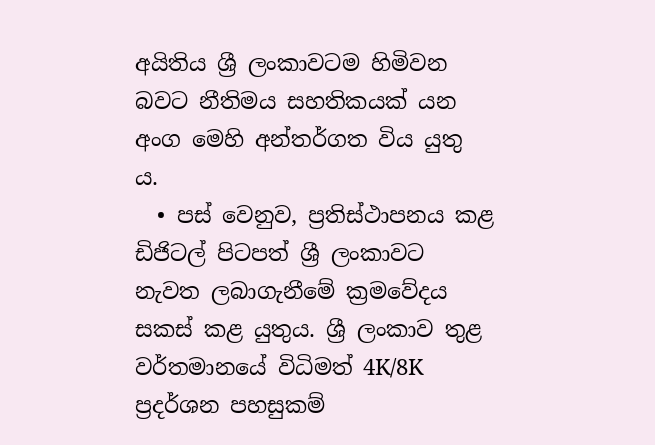අයිතිය ශ්‍රී ලංකාවටම හිමිවන බවට නීතිමය සහතිකයක් යන අංග මෙහි අන්තර්ගත විය යුතු ය.
  • පස් වෙනුව, ප්‍රතිස්ථාපනය කළ ඩිජිටල් පිටපත් ශ්‍රී ලංකාවට නැවත ලබාගැනීමේ ක්‍රමවේදය සකස් කළ යුතුය. ශ්‍රී ලංකාව තුළ වර්තමානයේ විධිමත් 4K/8K ප්‍රදර්ශන පහසුකම්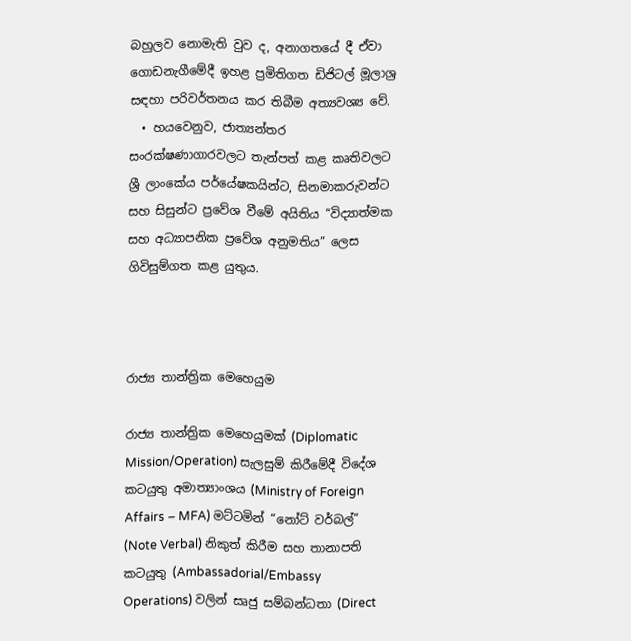බහුලව නොමැති වුව ද, අනාගතයේ දී ඒවා ගොඩනැගීමේදී ඉහළ ප්‍රමිතිගත ඩිජිටල් මූලාශ්‍ර සඳහා පරිවර්තනය කර තිබීම අත්‍යවශ්‍ය වේ.
  • හයවෙනුව, ජාත්‍යන්තර සංරක්ෂණාගාරවලට තැන්පත් කළ කෘතිවලට ශ්‍රී ලාංකේය පර්යේෂකයින්ට, සිනමාකරුවන්ට සහ සිසුන්ට ප්‍රවේශ වීමේ අයිතිය “විද්‍යාත්මක සහ අධ්‍යාපනික ප්‍රවේශ අනුමතිය” ලෙස ගිවිසුම්ගත කළ යුතුය.



රාජ්‍ය තාන්ත්‍රික මෙහෙයුම

රාජ්‍ය තාන්ත්‍රික මෙහෙයුමක් (Diplomatic Mission/Operation) සැලසුම් කිරීමේදී විදේශ කටයුතු අමාත්‍යාංශය (Ministry of Foreign Affairs – MFA) මට්ටමින් “නෝට් වර්බල්” (Note Verbal) නිකුත් කිරීම සහ තානාපති කටයුතු (Ambassadorial/Embassy Operations) වලින් සෘජු සම්බන්ධතා (Direct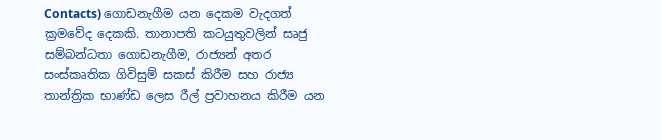Contacts) ගොඩනැගීම යන දෙකම වැදගත් ක්‍රමවේද දෙකකි. තානාපති කටයුතුවලින් සෘජු සම්බන්ධතා ගොඩනැගීම, රාජ්‍යන් අතර සංස්කෘතික ගිවිසුම් සකස් කිරීම සහ රාජ්‍ය තාන්ත්‍රික භාණ්ඩ ලෙස රීල් ප්‍රවාහනය කිරීම යන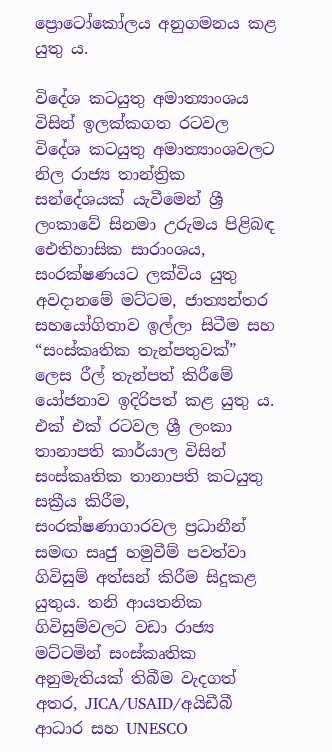ප්‍රොටෝකෝලය අනුගමනය කළ යුතු ය.

විදේශ කටයුතු අමාත්‍යාංශය විසින් ඉලක්කගත රටවල විදේශ කටයුතු අමාත්‍යාංශවලට නිල රාජ්‍ය තාන්ත්‍රික සන්දේශයක් යැවීමෙන් ශ්‍රී ලංකාවේ සිනමා උරුමය පිළිබඳ ඓතිහාසික සාරාංශය, සංරක්ෂණයට ලක්විය යුතු අවදානමේ මට්ටම, ජාත්‍යන්තර සහයෝගිතාව ඉල්ලා සිටීම සහ “සංස්කෘතික තැන්පතුවක්” ලෙස රීල් තැන්පත් කිරීමේ යෝජනාව ඉදිරිපත් කළ යුතු ය. එක් එක් රටවල ශ්‍රී ලංකා තානාපති කාර්යාල විසින් සංස්කෘතික තානාපති කටයුතු සක්‍රීය කිරීම, සංරක්ෂණාගාරවල ප්‍රධානීන් සමඟ සෘජු හමුවීම් පවත්වා ගිවිසුම් අත්සන් කිරීම සිදුකළ යුතුය. තනි ආයතනික ගිවිසුම්වලට වඩා රාජ්‍ය මට්ටමින් සංස්කෘතික අනුමැතියක් තිබීම වැදගත් අතර, JICA/USAID/අයිඩීබී ආධාර සහ UNESCO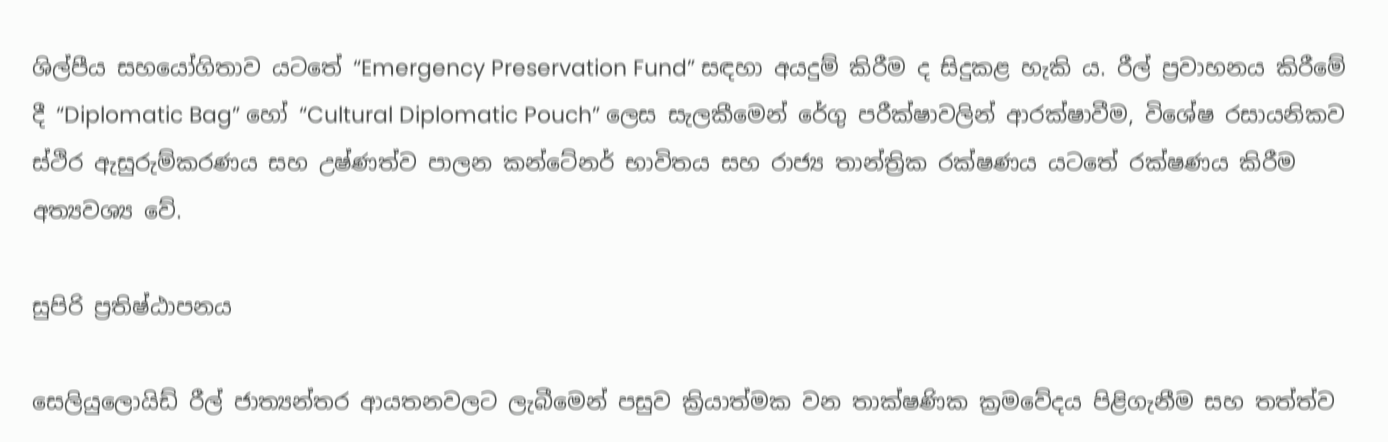ශිල්පීය සහයෝගිතාව යටතේ “Emergency Preservation Fund” සඳහා අයදුම් කිරීම ද සිදුකළ හැකි ය. රීල් ප්‍රවාහනය කිරීමේ දී “Diplomatic Bag” හෝ “Cultural Diplomatic Pouch” ලෙස සැලකීමෙන් රේගු පරීක්ෂාවලින් ආරක්ෂාවීම, විශේෂ රසායනිකව ස්ථිර ඇසුරුම්කරණය සහ උෂ්ණත්ව පාලන කන්ටේනර් භාවිතය සහ රාජ්‍ය තාන්ත්‍රික රක්ෂණය යටතේ රක්ෂණය කිරීම අත්‍යවශ්‍ය වේ.

සුපිරි ප්‍රතිෂ්ඨාපනය

සෙලියුලොයිඩ් රීල් ජාත්‍යන්තර ආයතනවලට ලැබීමෙන් පසුව ක්‍රියාත්මක වන තාක්ෂණික ක්‍රමවේදය පිළිගැනීම සහ තත්ත්ව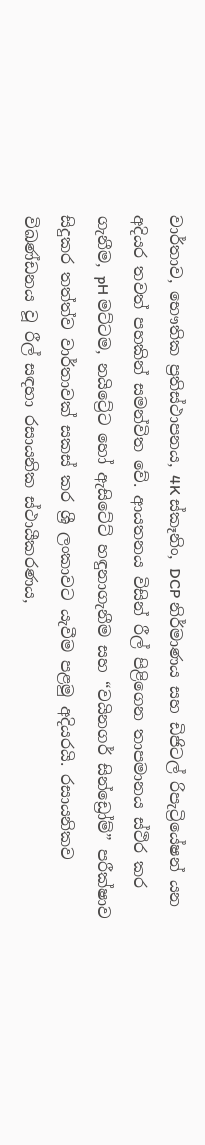වාර්තාව, භෞතික ප්‍රතිස්ථාපනය, 4K ස්කෑනිං, DCP නිර්මාණය සහ ඩිජිටල් රිපැට්‍රියේෂන් යන අදියර තවත් පහකින් සමන්විත වේ. ආයතනය විසින් රීල් පිළිගෙන තාපමානය ස්ථිර කර ගැනීම, pH මට්ටම, නයිට්‍රේට හෝ ඇසිටේට් හඳුනාගැනීම සහ “වයිනගර් සින්ඩ්‍රෝම්” පරීක්ෂාව සිදුකර තත්ත්ව වාර්තාවක් සකස් කර ශ්‍රී ලංකාවට යැවීම පළමු අදියරයි. රසායනිකව විඛණ්ඩනය වූ රීල් සඳහා රසායනික ස්ථායීකරණය,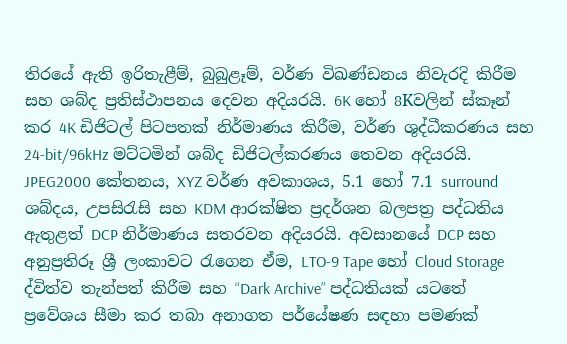තිරයේ ඇති ඉරිතැළීම්, බුබුළෑම්, වර්ණ විඛණ්ඩනය නිවැරදි කිරීම සහ ශබ්ද ප්‍රතිස්ථාපනය දෙවන අදියරයි. 6K හෝ 8Kවලින් ස්කෑන් කර 4K ඩිජිටල් පිටපතක් නිර්මාණය කිරීම, වර්ණ ශුද්ධීකරණය සහ 24-bit/96kHz මට්ටමින් ශබ්ද ඩිජිටල්කරණය තෙවන අදියරයි. JPEG2000 කේතනය, XYZ වර්ණ අවකාශය, 5.1 හෝ 7.1 surround ශබ්දය, උපසිරැසි සහ KDM ආරක්ෂිත ප්‍රදර්ශන බලපත්‍ර පද්ධතිය ඇතුළත් DCP නිර්මාණය සතරවන අදියරයි. අවසානයේ DCP සහ අනුප්‍රතිරූ ශ්‍රී ලංකාවට රැගෙන ඒම, LTO-9 Tape හෝ Cloud Storage ද්විත්ව තැන්පත් කිරීම සහ “Dark Archive” පද්ධතියක් යටතේ ප්‍රවේශය සීමා කර තබා අනාගත පර්යේෂණ සඳහා පමණක්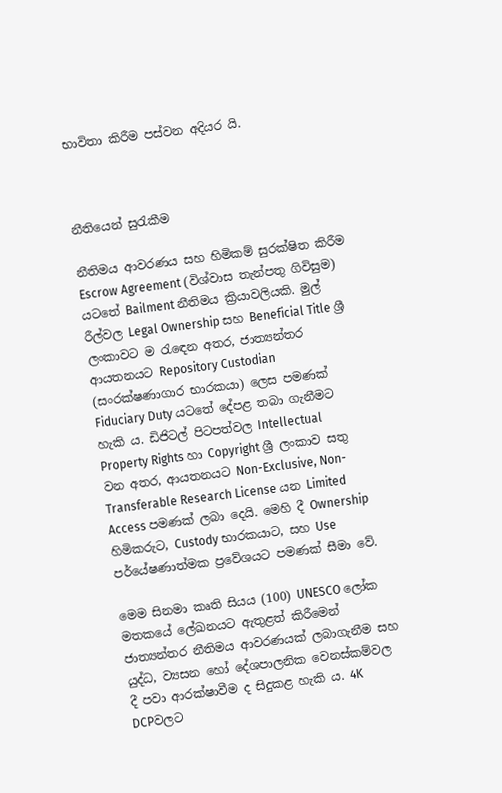භාවිතා කිරීම පස්වන අදියර යි.



නීතියෙන් සුරැකීම

නීතිමය ආවරණය සහ හිමිකම් සුරක්ෂිත කිරීම Escrow Agreement (විශ්වාස තැන්පතු ගිවිසුම) යටතේ Bailment නීතිමය ක්‍රියාවලියකි. මුල් රීල්වල Legal Ownership සහ Beneficial Title ශ්‍රී ලංකාවට ම රැඳෙන අතර, ජාත්‍යන්තර ආයතනයට Repository Custodian (සංරක්ෂණාගාර භාරකයා) ලෙස පමණක් Fiduciary Duty යටතේ දේපළ තබා ගැනීමට හැකි ය. ඩිජිටල් පිටපත්වල Intellectual Property Rights හා Copyright ශ්‍රී ලංකාව සතු වන අතර, ආයතනයට Non-Exclusive, Non-Transferable Research License යන Limited Access පමණක් ලබා දෙයි. මෙහි දී Ownership හිමිකරුට, Custody භාරකයාට, සහ Use පර්යේෂණාත්මක ප්‍රවේශයට පමණක් සීමා වේ.

මෙම සිනමා කෘති සියය (100) UNESCO ලෝක මතකයේ ලේඛනයට ඇතුළත් කිරීමෙන් ජාත්‍යන්තර නීතිමය ආවරණයක් ලබාගැනීම සහ යුද්ධ, ව්‍යසන හෝ දේශපාලනික වෙනස්කම්වල දී පවා ආරක්ෂාවීම ද සිදුකළ හැකි ය. 4K DCPවලට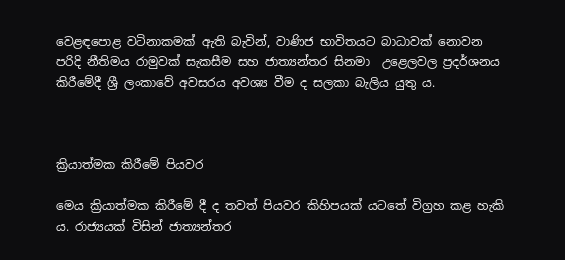වෙළඳපොළ වටිනාකමක් ඇති බැවින්, වාණිජ භාවිතයට බාධාවක් නොවන පරිදි නීතිමය රාමුවක් සැකසීම සහ ජාත්‍යන්තර සිනමා  උළෙලවල ප්‍රදර්ශනය කිරීමේදී ශ්‍රී ලංකාවේ අවසරය අවශ්‍ය වීම ද සලකා බැලිය යුතු ය.



ක්‍රියාත්මක කිරීමේ පියවර

මෙය ක්‍රියාත්මක කිරීමේ දී ද තවත් පියවර කිහිපයක් යටතේ විග්‍රහ කළ හැකි ය. රාජ්‍යයක් විසින් ජාත්‍යන්තර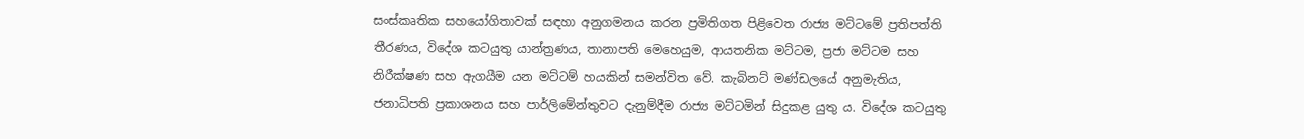සංස්කෘතික සහයෝගිතාවක් සඳහා අනුගමනය කරන ප්‍රමිතිගත පිළිවෙත රාජ්‍ය මට්ටමේ ප්‍රතිපත්ති තීරණය, විදේශ කටයුතු යාන්ත්‍රණය, තානාපති මෙහෙයුම, ආයතනික මට්ටම, ප්‍රජා මට්ටම සහ නිරීක්ෂණ සහ ඇගයීම යන මට්ටම් හයකින් සමන්විත වේ. කැබිනට් මණ්ඩලයේ අනුමැතිය, ජනාධිපති ප්‍රකාශනය සහ පාර්ලිමේන්තුවට දැනුම්දීම රාජ්‍ය මට්ටමින් සිදුකළ යුතු ය. විදේශ කටයුතු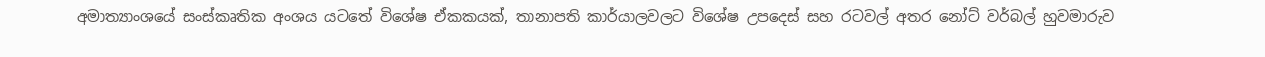අමාත්‍යාංශයේ සංස්කෘතික අංශය යටතේ විශේෂ ඒකකයක්, තානාපති කාර්යාලවලට විශේෂ උපදෙස් සහ රටවල් අතර නෝට් වර්බල් හුවමාරුව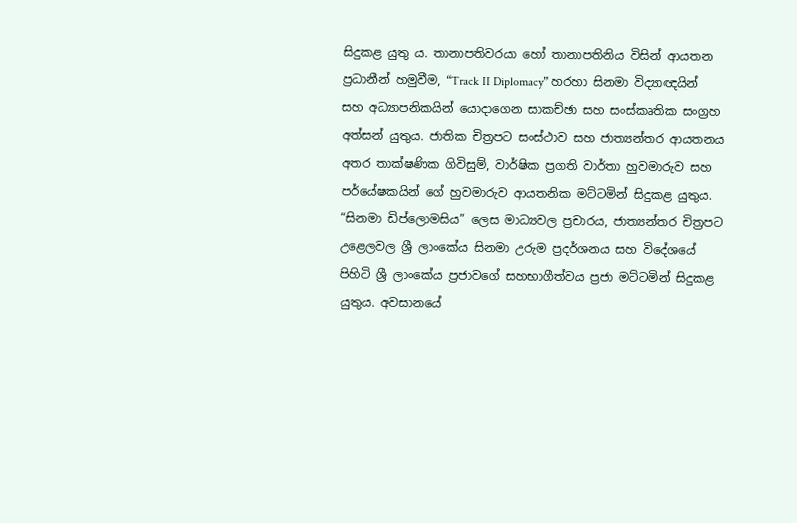සිදුකළ යුතු ය. තානාපතිවරයා හෝ තානාපතිනිය විසින් ආයතන ප්‍රධානීන් හමුවීම, “Track II Diplomacy” හරහා සිනමා විද්‍යාඥයින් සහ අධ්‍යාපනිකයින් යොදාගෙන සාකච්ඡා සහ සංස්කෘතික සංග්‍රහ අත්සන් යුතුය. ජාතික චිත්‍රපට සංස්ථාව සහ ජාත්‍යන්තර ආයතනය අතර තාක්ෂණික ගිවිසුම්, වාර්ෂික ප්‍රගති වාර්තා හුවමාරුව සහ පර්යේෂකයින් ගේ හුවමාරුව ආයතනික මට්ටමින් සිදුකළ යුතුය. “සිනමා ඩිප්ලොමසිය” ලෙස මාධ්‍යවල ප්‍රචාරය, ජාත්‍යන්තර චිත්‍රපට උළෙලවල ශ්‍රී ලාංකේය සිනමා උරුම ප්‍රදර්ශනය සහ විදේශයේ පිහිටි ශ්‍රී ලාංකේය ප්‍රජාවගේ සහභාගීත්වය ප්‍රජා මට්ටමින් සිදුකළ යුතුය. අවසානයේ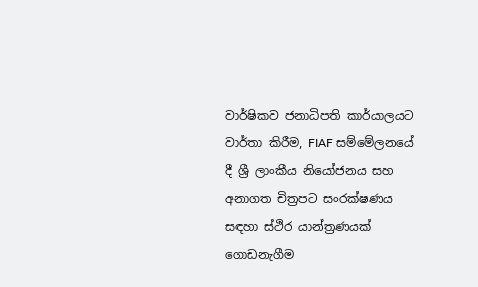වාර්ෂිකව ජනාධිපති කාර්යාලයට වාර්තා කිරීම, FIAF සම්මේලනයේ දී ශ්‍රී ලාංකීය නියෝජනය සහ අනාගත චිත්‍රපට සංරක්ෂණය සඳහා ස්ථිර යාන්ත්‍රණයක් ගොඩනැගීම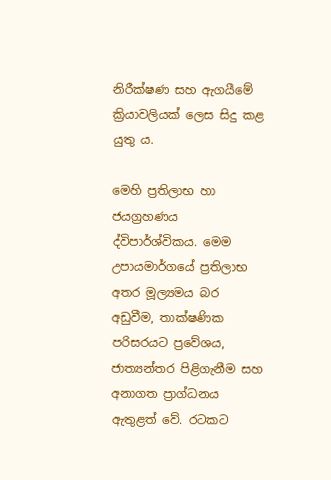නිරීක්ෂණ සහ ඇගයීමේ ක්‍රියාවලියක් ලෙස සිදු කළ යුතු ය.

මෙහි ප්‍රතිලාභ හා ජයග්‍රහණය ද්විපාර්ශ්විකය. මෙම උපායමාර්ගයේ ප්‍රතිලාභ අතර මූල්‍යමය බර අඩුවීම, තාක්ෂණික පරිසරයට ප්‍රවේශය, ජාත්‍යන්තර පිළිගැනීම සහ අනාගත ප්‍රාග්ධනය ඇතුළත් වේ. රටකට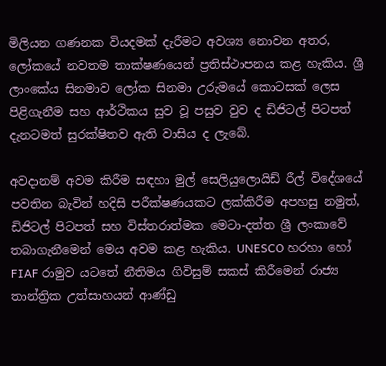මිලියන ගණනක වියදමක් දැරීමට අවශ්‍ය නොවන අතර, ලෝකයේ නවතම තාක්ෂණයෙන් ප්‍රතිස්ථාපනය කළ හැකිය. ශ්‍රී ලාංකේය සිනමාව ලෝක සිනමා උරුමයේ කොටසක් ලෙස පිළිගැනීම සහ ආර්ථිකය සුව වූ පසුව වුව ද ඩිජිටල් පිටපත් දැනටමත් සුරක්ෂිතව ඇති වාසිය ද ලැබේ.

අවදානම් අවම කිරීම සඳහා මුල් සෙලියුලොයිඩ් රීල් විදේශයේ පවතින බැවින් හදිසි පරීක්ෂණයකට ලක්කිරීම අපහසු නමුත්, ඩිජිටල් පිටපත් සහ විස්තරාත්මක මෙටා-දත්ත ශ්‍රී ලංකාවේ තබාගැනීමෙන් මෙය අවම කළ හැකිය. UNESCO හරහා හෝ FIAF රාමුව යටතේ නීතිමය ගිවිසුම් සකස් කිරීමෙන් රාජ්‍ය තාන්ත්‍රික උත්සාහයන් ආණ්ඩු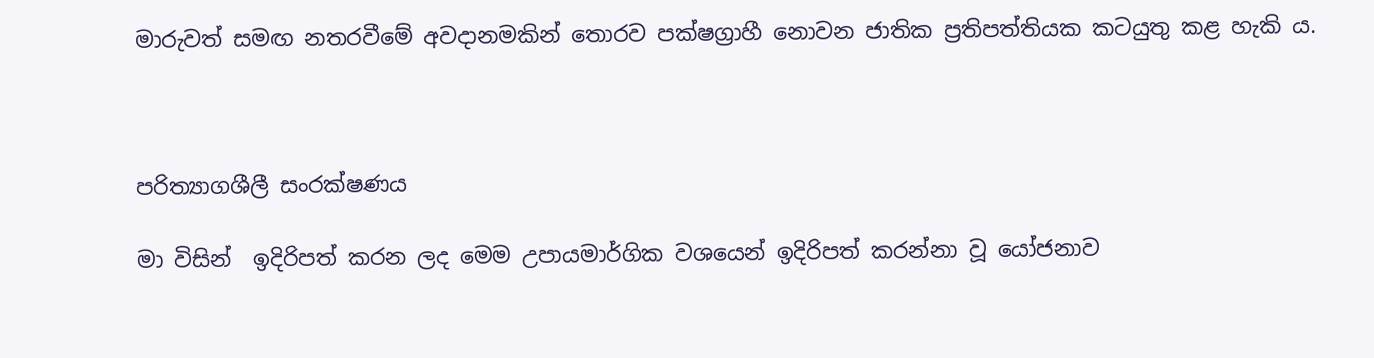මාරුවත් සමඟ නතරවීමේ අවදානමකින් තොරව පක්ෂග්‍රාහී නොවන ජාතික ප්‍රතිපත්තියක කටයුතු කළ හැකි ය.



පරිත්‍යාගශීලී සංරක්ෂණය

මා විසින්  ඉදිරිපත් කරන ලද මෙම උපායමාර්ගික වශයෙන් ඉදිරිපත් කරන්නා වූ යෝජනාව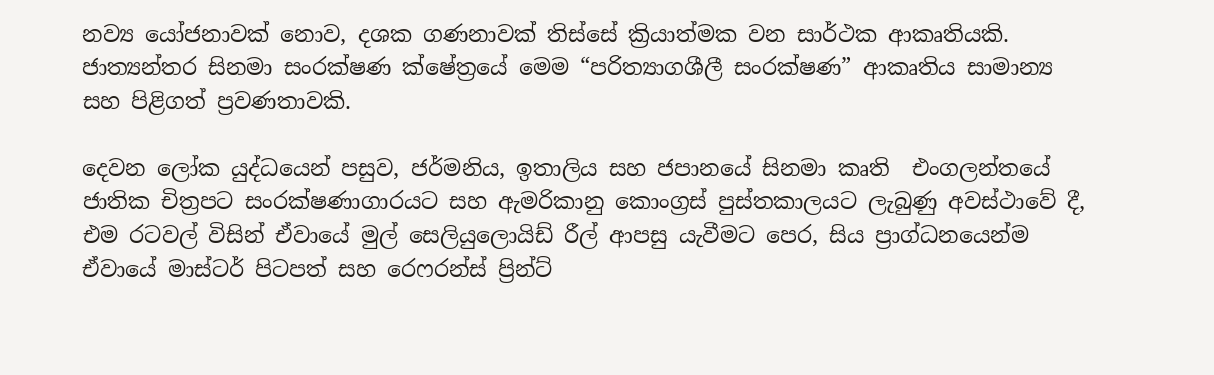නව්‍ය යෝජනාවක් නොව, දශක ගණනාවක් තිස්සේ ක්‍රියාත්මක වන සාර්ථක ආකෘතියකි. ජාත්‍යන්තර සිනමා සංරක්ෂණ ක්ෂේත්‍රයේ මෙම “පරිත්‍යාගශීලී සංරක්ෂණ” ආකෘතිය සාමාන්‍ය සහ පිළිගත් ප්‍රවණතාවකි.

දෙවන ලෝක යුද්ධයෙන් පසුව, ජර්මනිය, ඉතාලිය සහ ජපානයේ සිනමා කෘති  එංගලන්තයේ ජාතික චිත්‍රපට සංරක්ෂණාගාරයට සහ ඇමරිකානු කොංග්‍රස් පුස්තකාලයට ලැබුණු අවස්ථාවේ දී, එම රටවල් විසින් ඒවායේ මුල් සෙලියුලොයිඩ් රීල් ආපසු යැවීමට පෙර, සිය ප්‍රාග්ධනයෙන්ම ඒවායේ මාස්ටර් පිටපත් සහ රෙෆරන්ස් ප්‍රින්ට්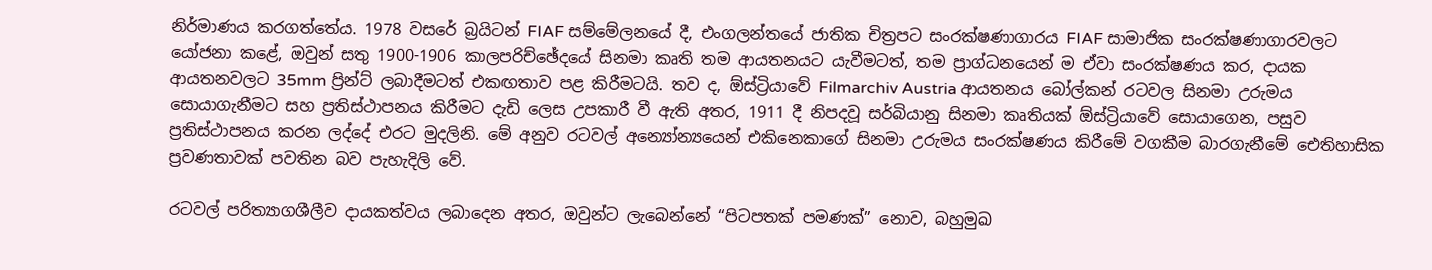නිර්මාණය කරගත්තේය. 1978 වසරේ බ්‍රයිටන් FIAF සම්මේලනයේ දී, එංගලන්තයේ ජාතික චිත්‍රපට සංරක්ෂණාගාරය FIAF සාමාජික සංරක්ෂණාගාරවලට යෝජනා කළේ, ඔවුන් සතු 1900-1906 කාලපරිච්ඡේදයේ සිනමා කෘති තම ආයතනයට යැවීමටත්, තම ප්‍රාග්ධනයෙන් ම ඒවා සංරක්ෂණය කර, දායක ආයතනවලට 35mm ප්‍රින්ට් ලබාදීමටත් එකඟතාව පළ කිරීමටයි. තව ද, ඕස්ට්‍රියාවේ Filmarchiv Austria ආයතනය බෝල්කන් රටවල සිනමා උරුමය සොයාගැනීමට සහ ප්‍රතිස්ථාපනය කිරීමට දැඩි ලෙස උපකාරී වී ඇති අතර, 1911 දී නිපදවූ සර්බියානු සිනමා කෘතියක් ඕස්ට්‍රියාවේ සොයාගෙන, පසුව ප්‍රතිස්ථාපනය කරන ලද්දේ එරට මුදලිනි. මේ අනුව රටවල් අන්‍යෝන්‍යයෙන් එකිනෙකාගේ සිනමා උරුමය සංරක්ෂණය කිරීමේ වගකීම බාරගැනීමේ ඓතිහාසික ප්‍රවණතාවක් පවතින බව පැහැදිලි වේ.

රටවල් පරිත්‍යාගශීලීව දායකත්වය ලබාදෙන අතර, ඔවුන්ට ලැබෙන්නේ “පිටපතක් පමණක්” නොව, බහුමුඛ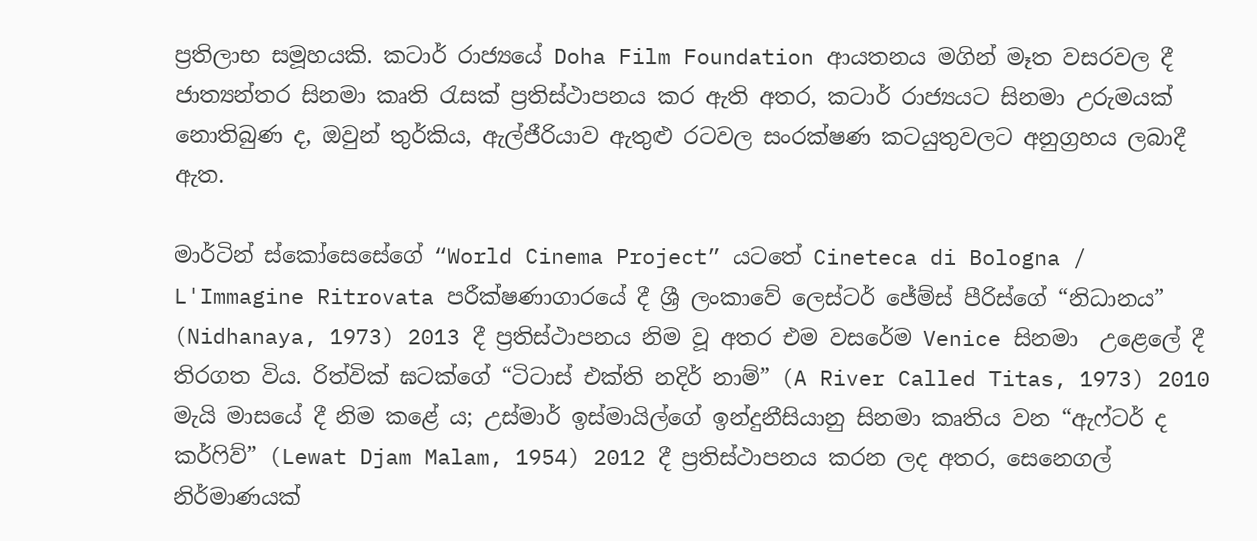ප්‍රතිලාභ සමූහයකි. කටාර් රාජ්‍යයේ Doha Film Foundation ආයතනය මගින් මෑත වසරවල දී ජාත්‍යන්තර සිනමා කෘති රැසක් ප්‍රතිස්ථාපනය කර ඇති අතර, කටාර් රාජ්‍යයට සිනමා උරුමයක් නොතිබුණ ද, ඔවුන් තුර්කිය, ඇල්ජීරියාව ඇතුළු රටවල සංරක්ෂණ කටයුතුවලට අනුග්‍රහය ලබාදී ඇත.

මාර්ටින් ස්කෝසෙසේගේ “World Cinema Project” යටතේ Cineteca di Bologna / L'Immagine Ritrovata පරීක්ෂණාගාරයේ දී ශ්‍රී ලංකාවේ ලෙස්ටර් ජේම්ස් පීරිස්ගේ “නිධානය” (Nidhanaya, 1973) 2013 දී ප්‍රතිස්ථාපනය නිම වූ අතර එම වසරේම Venice සිනමා  උළෙලේ දී තිරගත විය. රිත්වික් ඝටක්ගේ “ටිටාස් එක්ති නදිර් නාම්” (A River Called Titas, 1973) 2010 මැයි මාසයේ දී නිම කළේ ය; උස්මාර් ඉස්මායිල්ගේ ඉන්දුනීසියානු සිනමා කෘතිය වන “ඇෆ්ටර් ද කර්ෆිව්” (Lewat Djam Malam, 1954) 2012 දී ප්‍රතිස්ථාපනය කරන ලද අතර, සෙනෙගල් නිර්මාණයක්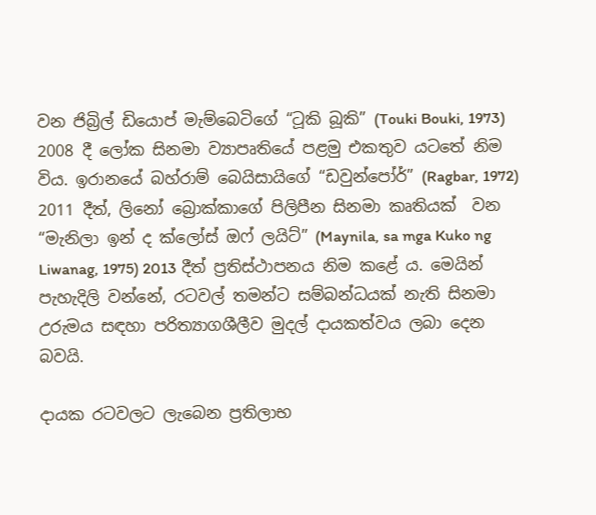වන ජිබ්‍රිල් ඩියොප් මැම්බෙටිගේ “ටූකි බූකි” (Touki Bouki, 1973) 2008 දී ලෝක සිනමා ව්‍යාපෘතියේ පළමු එකතුව යටතේ නිම විය. ඉරානයේ බහ්රාම් බෙයිසායිගේ “ඩවුන්පෝර්” (Ragbar, 1972) 2011 දීත්, ලිනෝ බ්‍රොක්කාගේ පිලිපීන සිනමා කෘතියක්  වන “මැනිලා ඉන් ද ක්ලෝස් ඔෆ් ලයිට්” (Maynila, sa mga Kuko ng Liwanag, 1975) 2013 දීත් ප්‍රතිස්ථාපනය නිම කළේ ය. මෙයින් පැහැදිලි වන්නේ, රටවල් තමන්ට සම්බන්ධයක් නැති සිනමා උරුමය සඳහා පරිත්‍යාගශීලීව මුදල් දායකත්වය ලබා දෙන බවයි.

දායක රටවලට ලැබෙන ප්‍රතිලාභ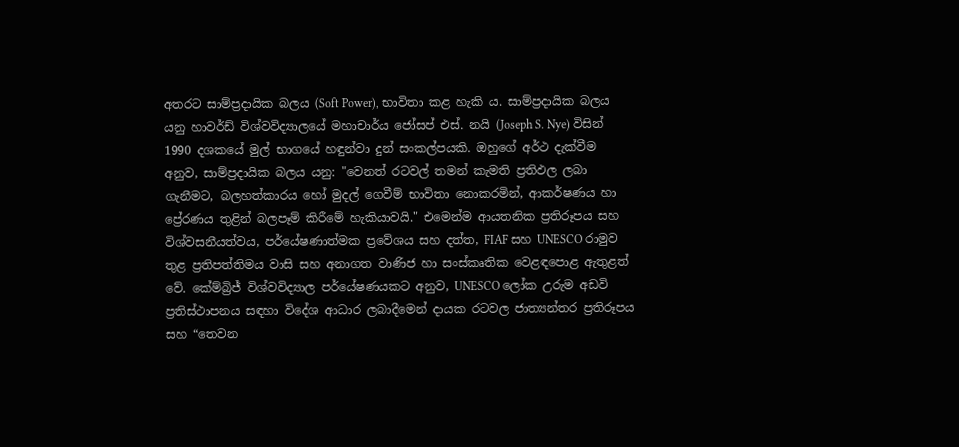අතරට සාම්ප්‍රදායික බලය (Soft Power), භාවිතා කළ හැකි ය. සාම්ප්‍රදායික බලය යනු හාවර්ඩ් විශ්වවිද්‍යාලයේ මහාචාර්ය ජෝසප් එස්. නයි (Joseph S. Nye) විසින් 1990 දශකයේ මුල් භාගයේ හඳුන්වා දුන් සංකල්පයකි. ඔහුගේ අර්ථ දැක්වීම අනුව, සාම්ප්‍රදායික බලය යනු: "වෙනත් රටවල් තමන් කැමති ප්‍රතිඵල ලබා ගැනීමට, බලහත්කාරය හෝ මුදල් ගෙවීම් භාවිතා නොකරමින්, ආකර්ෂණය හා ප්‍රේරණය තුළින් බලපෑම් කිරීමේ හැකියාවයි." එමෙන්ම ආයතනික ප්‍රතිරූපය සහ විශ්වසනීයත්වය, පර්යේෂණාත්මක ප්‍රවේශය සහ දත්ත, FIAF සහ UNESCO රාමුව තුළ ප්‍රතිපත්තිමය වාසි සහ අනාගත වාණිජ හා සංස්කෘතික වෙළඳපොළ ඇතුළත් වේ. කේම්බ්‍රිජ් විශ්වවිද්‍යාල පර්යේෂණයකට අනුව, UNESCO ලෝක උරුම අඩවි ප්‍රතිස්ථාපනය සඳහා විදේශ ආධාර ලබාදීමෙන් දායක රටවල ජාත්‍යන්තර ප්‍රතිරූපය සහ “තෙවන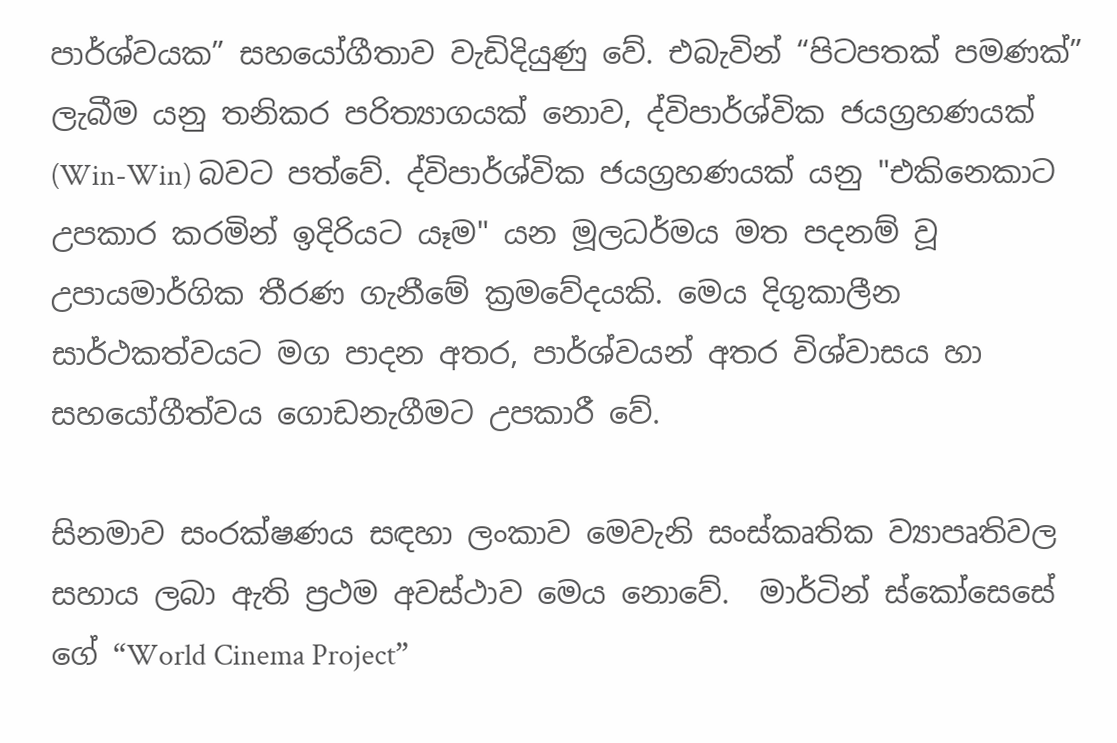පාර්ශ්වයක” සහයෝගීතාව වැඩිදියුණු වේ. එබැවින් “පිටපතක් පමණක්” ලැබීම යනු තනිකර පරිත්‍යාගයක් නොව, ද්විපාර්ශ්වික ජයග්‍රහණයක් (Win-Win) බවට පත්වේ. ද්විපාර්ශ්වික ජයග්‍රහණයක් යනු "එකිනෙකාට උපකාර කරමින් ඉදිරියට යෑම" යන මූලධර්මය මත පදනම් වූ උපායමාර්ගික තීරණ ගැනීමේ ක්‍රමවේදයකි. මෙය දිගුකාලීන සාර්ථකත්වයට මග පාදන අතර, පාර්ශ්වයන් අතර විශ්වාසය හා සහයෝගීත්වය ගොඩනැගීමට උපකාරී වේ.

සිනමාව සංරක්ෂණය සඳහා ලංකාව මෙවැනි සංස්කෘතික ව්‍යාපෘතිවල සහාය ලබා ඇති ප්‍රථම අවස්ථාව මෙය නොවේ.  මාර්ටින් ස්කෝසෙසේ ගේ “World Cinema Project”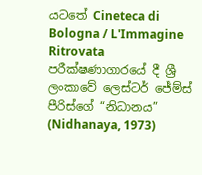යටතේ Cineteca di Bologna / L'Immagine Ritrovata පරීක්ෂණාගාරයේ දී ශ්‍රී ලංකාවේ ලෙස්ටර් ජේම්ස් පීරිස්ගේ “නිධානය” (Nidhanaya, 1973)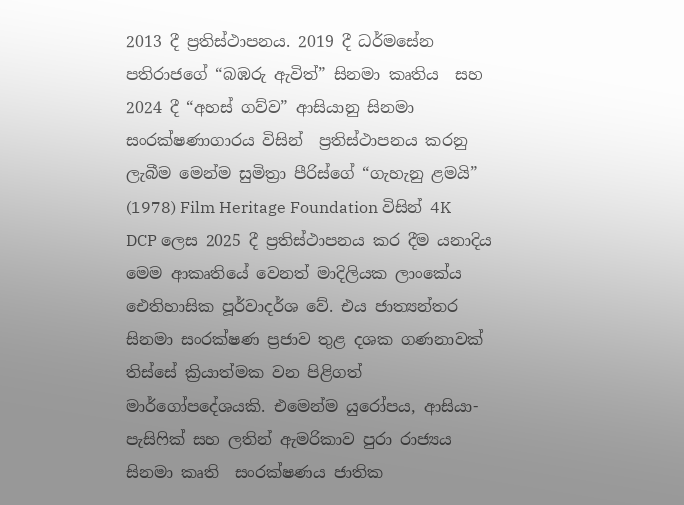2013 දී ප්‍රතිස්ථාපනය. 2019 දී ධර්මසේන පතිරාජගේ “බඹරු ඇවිත්” සිනමා කෘතිය  සහ 2024 දී “අහස් ගව්ව” ආසියානු සිනමා සංරක්ෂණාගාරය විසින්  ප්‍රතිස්ථාපනය කරනු ලැබීම මෙන්ම සුමිත්‍රා පීරිස්ගේ “ගැහැනු ළමයි” (1978) Film Heritage Foundation විසින් 4K DCP ලෙස 2025 දී ප්‍රතිස්ථාපනය කර දීම යනාදිය මෙම ආකෘතියේ වෙනත් මාදිලියක ලාංකේය ඓතිහාසික පූර්වාදර්ශ වේ. එය ජාත්‍යන්තර සිනමා සංරක්ෂණ ප්‍රජාව තුළ දශක ගණනාවක් තිස්සේ ක්‍රියාත්මක වන පිළිගත් මාර්ගෝපදේශයකි. එමෙන්ම යුරෝපය, ආසියා-පැසිෆික් සහ ලතින් ඇමරිකාව පුරා රාජ්‍යය සිනමා කෘති  සංරක්ෂණය ජාතික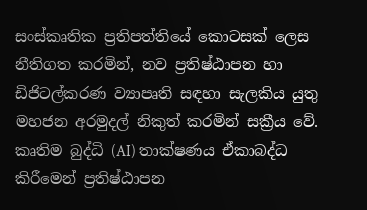සංස්කෘතික ප්‍රතිපත්තියේ කොටසක් ලෙස නීතිගත කරමින්, නව ප්‍රතිෂ්ඨාපන හා  ඩිජිටල්කරණ ව්‍යාපෘති සඳහා සැලකිය යුතු මහජන අරමුදල් නිකුත් කරමින් සක්‍රීය වේ. කෘතිම බුද්ධි (AI) තාක්ෂණය ඒකාබද්ධ කිරීමෙන් ප්‍රතිෂ්ඨාපන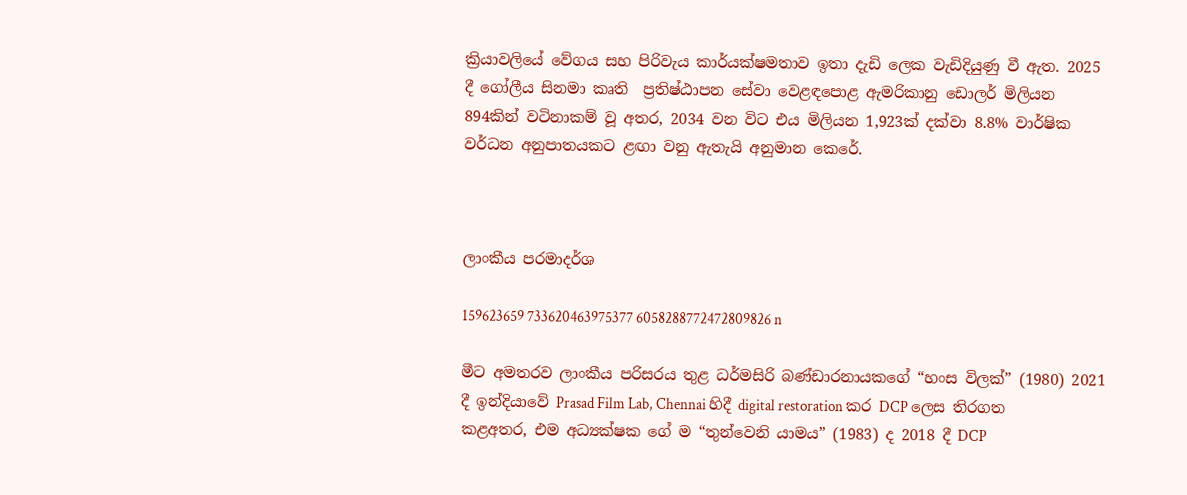ක්‍රියාවලියේ වේගය සහ පිරිවැය කාර්යක්ෂමතාව ඉතා දැඩි ලෙක වැඩිදියුණු වී ඇත. 2025 දී ගෝලීය සිනමා කෘති  ප්‍රතිෂ්ඨාපන සේවා වෙළඳපොළ ඇමරිකානු ඩොලර් මිලියන 894කින් වටිනාකම් වූ අතර, 2034 වන විට එය මිලියන 1,923ක් දක්වා 8.8% වාර්ෂික වර්ධන අනුපාතයකට ළඟා වනු ඇතැයි අනුමාන කෙරේ.



ලාංකීය පරමාදර්ශ

159623659 733620463975377 6058288772472809826 n

මීට අමතරව ලාංකීය පරිසරය තුළ ධර්මසිරි බණ්ඩාරනායකගේ “හංස විලක්” (1980) 2021 දී ඉන්දියාවේ Prasad Film Lab, Chennai හිදී digital restoration කර DCP ලෙස තිරගත කළඅතර, එම අධ්‍යක්ෂක ගේ ම “තුන්වෙනි යාමය” (1983) ද 2018 දී DCP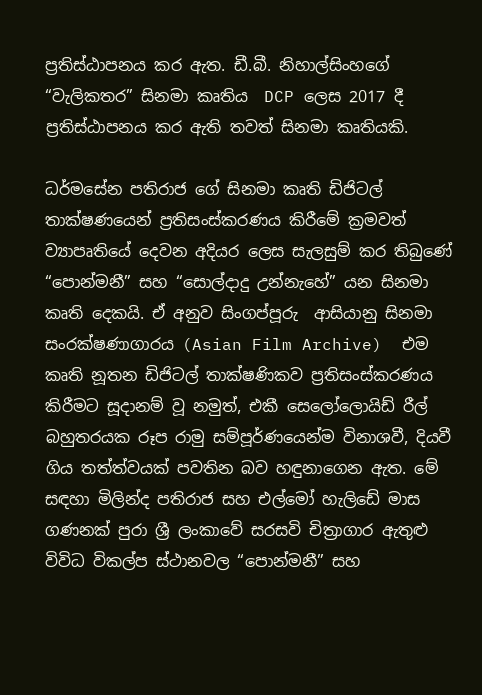ප්‍රතිස්ඨාපනය කර ඇත. ඩී.බී. නිහාල්සිංහගේ “වැලිකතර” සිනමා කෘතිය  DCP ලෙස 2017 දී ප්‍රතිස්ඨාපනය කර ඇති තවත් සිනමා කෘතියකි.

ධර්මසේන පතිරාජ ගේ සිනමා කෘති ඩිජිටල් තාක්ෂණයෙන් ප්‍රතිසංස්කරණය කිරීමේ ක්‍රමවත් ව්‍යාපෘතියේ දෙවන අදියර ලෙස සැලසුම් කර තිබුණේ “පොන්මනී” සහ “සොල්දාදු උන්නැහේ” යන සිනමා කෘති දෙකයි. ඒ අනුව සිංගප්පූරු  ආසියානු සිනමා සංරක්ෂණාගාරය (Asian Film Archive)  එම කෘති නූතන ඩිජිටල් තාක්ෂණිකව ප්‍රතිසංස්කරණය කිරීමට සූදානම් වූ නමුත්, එකී සෙලෝලොයිඩ් රීල් බහුතරයක රූප රාමු සම්පූර්ණයෙන්ම විනාශවී, දියවී ගිය තත්ත්වයක් පවතින බව හඳුනාගෙන ඇත. මේ සඳහා මිලින්ද පතිරාජ සහ එල්මෝ හැලිඩේ මාස ගණනක් පුරා ශ්‍රී ලංකාවේ සරසවි චිත්‍රාගාර ඇතුළු විවිධ විකල්ප ස්ථානවල “පොන්මනී” සහ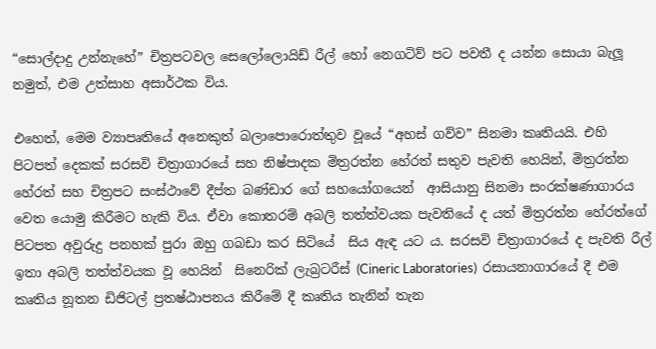“සොල්දාදු උන්නැහේ” චිත්‍රපටවල සෙලෝලොයිඩ් රීල් හෝ නෙගටිව් පට පවතී ද යන්න සොයා බැලූ නමුත්, එම උත්සාහ අසාර්ථක විය.

එහෙත්, මෙම ව්‍යාපෘතියේ අනෙකුත් බලාපොරොත්තුව වූයේ “අහස් ගව්ව” සිනමා කෘතියයි. එහි  පිටපත් දෙකක් සරසවි චිත්‍රාගාරයේ සහ නිෂ්පාදක මිත්‍රරත්න හේරත් සතුව පැවති හෙයින්, මිත්‍රරත්න හේරත් සහ චිත්‍රපට සංස්ථාවේ දීප්ත බණ්ඩාර ගේ සහයෝගයෙන්  ආසියානු සිනමා සංරක්ෂණාගාරය වෙත යොමු කිරීමට හැකි විය. ඒවා කොතරම් අබලි තත්ත්වයක පැවතියේ ද යත් මිත්‍රරත්න හේරත්ගේ පිටපත අවුරුදු පනහක් පුරා ඔහු ගබඩා කර සිටියේ  සිය ඇඳ යට ය. සරසවි චිත්‍රාගාරයේ ද පැවති රීල් ඉතා අබලි තත්ත්වයක වූ හෙයින්  සිනෙරික් ලැබ්‍රටරීස් (Cineric Laboratories)  රසායනාගාරයේ දී එම කෘතිය නූතන ඩිජිටල් ප්‍රතෂ්ඨාපනය කිරීමේ දී කෘතිය තැනින් තැන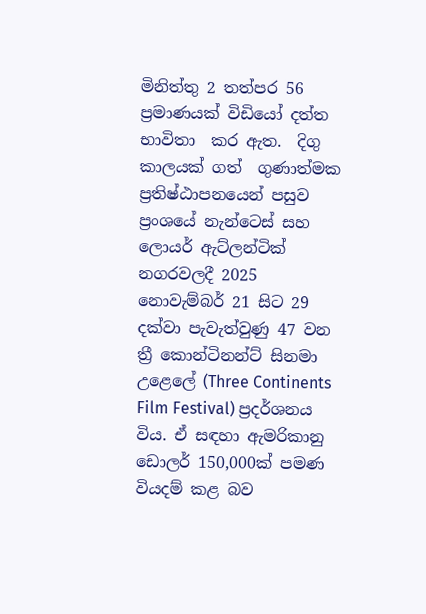මිනිත්තු 2 තත්පර 56 ප්‍රමාණයක් විඩියෝ දත්ත භාවිතා  කර ඇත.  දිගු කාලයක් ගත්  ගුණාත්මක ප්‍රතිෂ්ඨාපනයෙන් පසුව ප්‍රංශයේ නැන්ටෙස් සහ ලොයර් ඇට්ලන්ටික් නගරවලදී 2025 නොවැම්බර් 21 සිට 29 දක්වා පැවැත්වුණු 47 වන ත්‍රී කොන්ටිනන්ට් සිනමා උළෙලේ (Three Continents Film Festival) ප්‍රදර්ශනය විය. ඒ සඳහා ඇමරිකානු ඩොලර් 150,000ක් පමණ වියදම් කළ බව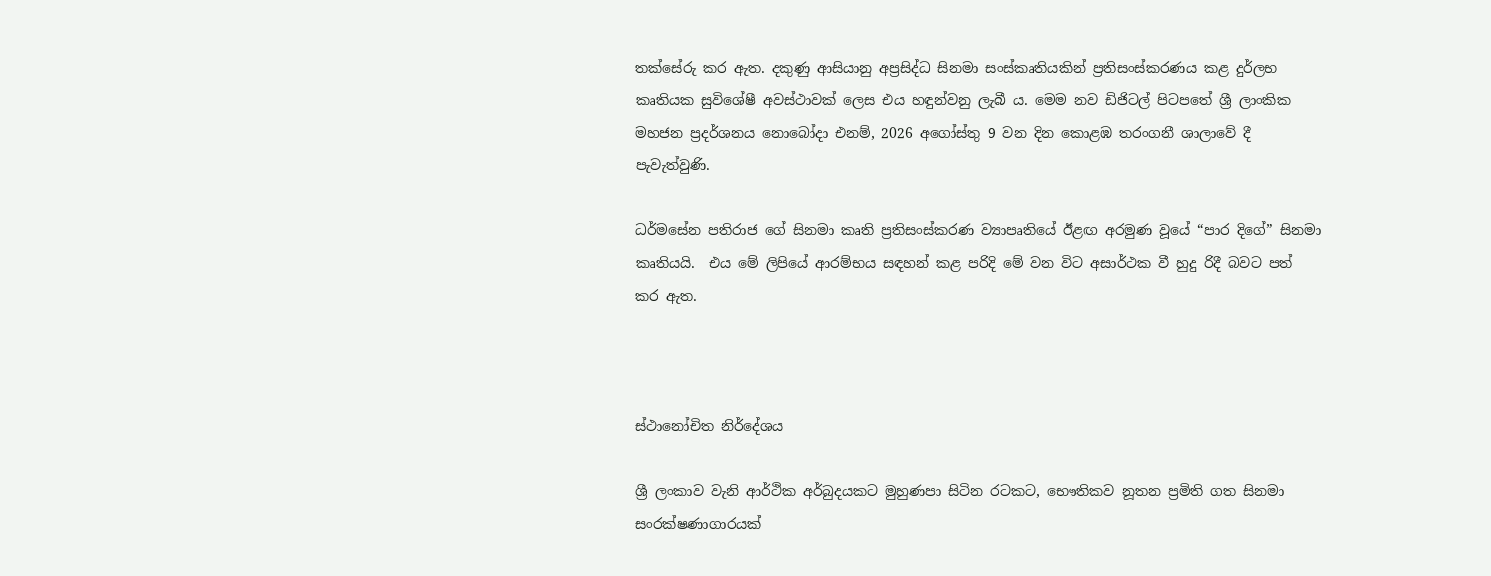තක්සේරු කර ඇත. දකුණු ආසියානු අප්‍රසිද්ධ සිනමා සංස්කෘතියකින් ප්‍රතිසංස්කරණය කළ දුර්ලභ කෘතියක සුවිශේෂී අවස්ථාවක් ලෙස එය හඳුන්වනු ලැබී ය. මෙම නව ඩිජිටල් පිටපතේ ශ්‍රී ලාංකික මහජන ප්‍රදර්ශනය නොබෝදා එනම්, 2026 අගෝස්තු 9 වන දින කොළඹ තරංගනී ශාලාවේ දී පැවැත්වුණි.

ධර්මසේන පතිරාජ ගේ සිනමා කෘති ප්‍රතිසංස්කරණ ව්‍යාපෘතියේ ඊළඟ අරමුණ වූයේ “පාර දිගේ” සිනමා කෘතියයි.  එය මේ ලිපියේ ආරම්භය සඳහන් කළ පරිදි මේ වන විට අසාර්ථක වී හුදු රිදී බවට පත් කර ඇත.



ස්ථානෝචිත නිර්දේශය

ශ්‍රී ලංකාව වැනි ආර්ථික අර්බුදයකට මුහුණපා සිටින රටකට, භෞතිකව නූතන ප්‍රමිති ගත සිනමා සංරක්ෂණාගාරයක්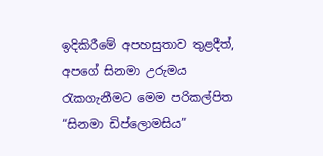ඉදිකිරීමේ අපහසුතාව තුළදීත්, අපගේ සිනමා උරුමය රැකගැනීමට මෙම පරිකල්පිත “සිනමා ඩිප්ලොමසිය”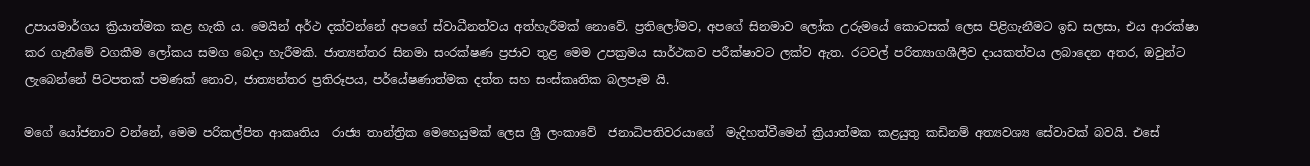උපායමාර්ගය ක්‍රියාත්මක කළ හැකි ය. මෙයින් අර්ථ දක්වන්නේ අපගේ ස්වාධීනත්වය අත්හැරීමක් නොවේ. ප්‍රතිලෝමව, අපගේ සිනමාව ලෝක උරුමයේ කොටසක් ලෙස පිළිගැනීමට ඉඩ සලසා, එය ආරක්ෂා කර ගැනීමේ වගකීම ලෝකය සමග බෙදා හැරීමකි. ජාත්‍යන්තර සිනමා සංරක්ෂණ ප්‍රජාව තුළ මෙම උපක්‍රමය සාර්ථකව පරීක්ෂාවට ලක්ව ඇත. රටවල් පරිත්‍යාගශීලීව දායකත්වය ලබාදෙන අතර, ඔවුන්ට ලැබෙන්නේ පිටපතක් පමණක් නොව, ජාත්‍යන්තර ප්‍රතිරූපය, පර්යේෂණාත්මක දත්ත සහ සංස්කෘතික බලපෑම යි.

මගේ යෝජනාව වන්නේ, මෙම පරිකල්පිත ආකෘතිය  රාජ්‍ය තාන්ත්‍රික මෙහෙයුමක් ලෙස ශ්‍රී ලංකාවේ  ජනාධිපතිවරයාගේ  මැදිහත්වීමෙන් ක්‍රියාත්මක කළයුතු කඩිනම් අත්‍යවශ්‍ය සේවාවක් බවයි. එසේ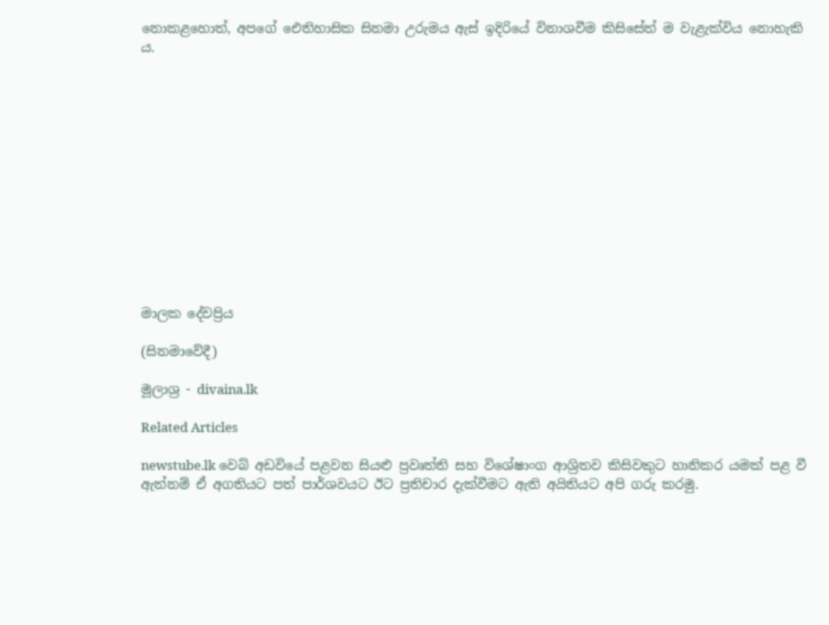නොකළහොත්, අපගේ ඓතිහාසික සිනමා උරුමය ඇස් ඉදිරියේ විනාශවීම කිසිසේත් ම වැළැක්විය නොහැකි ය.













මාලක දේවප්‍රිය

(සිනමාවේදී)

මූලාශ්‍ර - divaina.lk

Related Articles

newstube.lk වෙබ් අඩවියේ පළවන සියළු ප්‍රවෘත්ති සහ විශේෂාංග ආශ්‍රිතව කිසිවකුට හානිකර යමක් පළ වී ඇත්නම් ඒ අගතියට පත් පාර්ශවයට ඊට ප්‍රතිචාර දැක්වීමට ඇති අයිතියට අපි ගරු කරමු.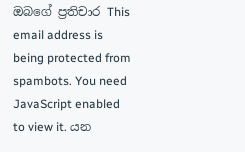ඔබගේ ප්‍රතිචාර This email address is being protected from spambots. You need JavaScript enabled to view it. යන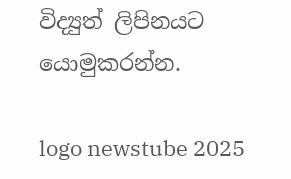විද්‍යුත් ලිපිනයට යොමුකරන්න.

logo newstube 2025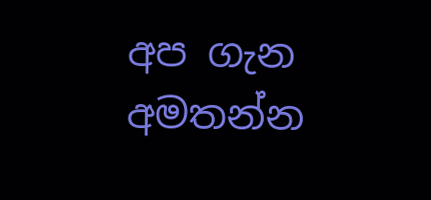අප ගැන අමතන්න